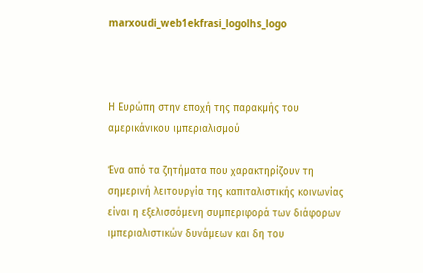marxoudi_web1ekfrasi_logolhs_logo



Η Ευρώπη στην εποχή της παρακμής του αμερικάνικου ιμπεριαλισμού

Ένα από τα ζητήματα που χαρακτηρίζουν τη σημερινή λειτουργία της καπιταλιστικής κοινωνίας είναι η εξελισσόμενη συμπεριφορά των διάφορων ιμπεριαλιστικών δυνάμεων και δη του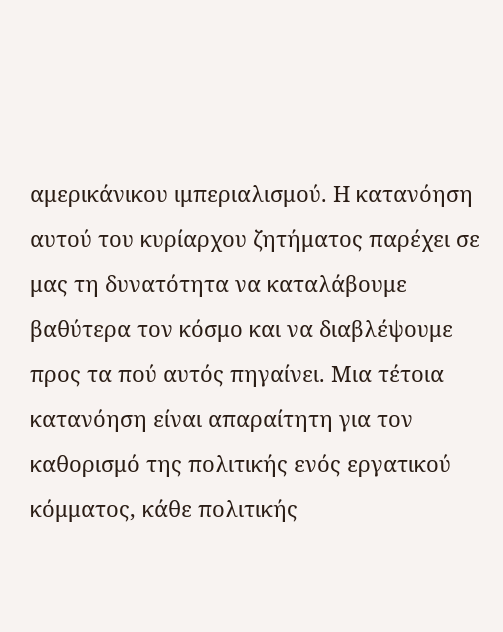αμερικάνικου ιμπεριαλισμού. Η κατανόηση αυτού του κυρίαρχου ζητήματος παρέχει σε μας τη δυνατότητα να καταλάβουμε βαθύτερα τον κόσμο και να διαβλέψουμε προς τα πού αυτός πηγαίνει. Μια τέτοια κατανόηση είναι απαραίτητη για τον καθορισμό της πολιτικής ενός εργατικού κόμματος, κάθε πολιτικής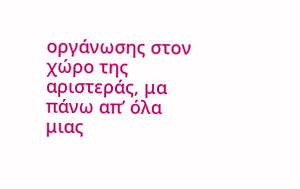οργάνωσης στον χώρο της αριστεράς, μα πάνω απ’ όλα μιας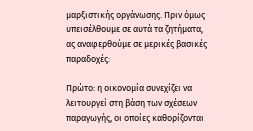μαρξιστικής οργάνωσης. Πριν όμως υπεισέλθουμε σε αυτά τα ζητήματα, ας αναφερθούμε σε μερικές βασικές παραδοχές:

Πρώτο: η οικονομία συνεχίζει να λειτουργεί στη βάση των σχέσεων παραγωγής, οι οποίες καθορίζονται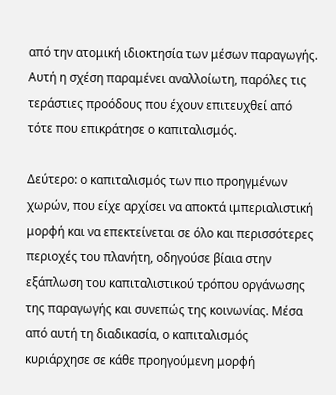από την ατομική ιδιοκτησία των μέσων παραγωγής. Αυτή η σχέση παραμένει αναλλοίωτη, παρόλες τις τεράστιες προόδους που έχουν επιτευχθεί από τότε που επικράτησε ο καπιταλισμός.

Δεύτερο: ο καπιταλισμός των πιο προηγμένων χωρών, που είχε αρχίσει να αποκτά ιμπεριαλιστική μορφή και να επεκτείνεται σε όλο και περισσότερες περιοχές του πλανήτη, οδηγούσε βίαια στην εξάπλωση του καπιταλιστικού τρόπου οργάνωσης της παραγωγής και συνεπώς της κοινωνίας. Μέσα από αυτή τη διαδικασία, ο καπιταλισμός κυριάρχησε σε κάθε προηγούμενη μορφή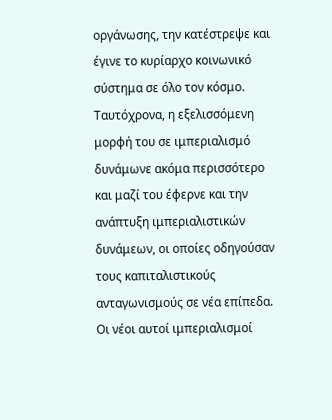οργάνωσης, την κατέστρεψε και έγινε το κυρίαρχο κοινωνικό σύστημα σε όλο τον κόσμο. Ταυτόχρονα, η εξελισσόμενη μορφή του σε ιμπεριαλισμό δυνάμωνε ακόμα περισσότερο και μαζί του έφερνε και την ανάπτυξη ιμπεριαλιστικών δυνάμεων, οι οποίες οδηγούσαν τους καπιταλιστικούς ανταγωνισμούς σε νέα επίπεδα. Οι νέοι αυτοί ιμπεριαλισμοί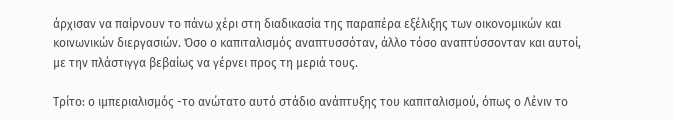άρχισαν να παίρνουν το πάνω χέρι στη διαδικασία της παραπέρα εξέλιξης των οικονομικών και κοινωνικών διεργασιών. Όσο ο καπιταλισμός αναπτυσσόταν, άλλο τόσο αναπτύσσονταν και αυτοί, με την πλάστιγγα βεβαίως να γέρνει προς τη μεριά τους.

Τρίτο: ο ιμπεριαλισμός -το ανώτατο αυτό στάδιο ανάπτυξης του καπιταλισμού, όπως ο Λένιν το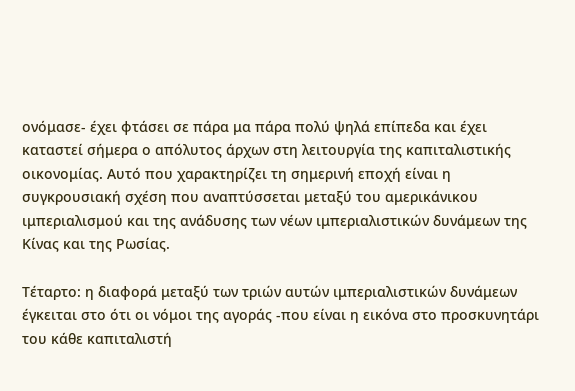ονόμασε- έχει φτάσει σε πάρα μα πάρα πολύ ψηλά επίπεδα και έχει καταστεί σήμερα ο απόλυτος άρχων στη λειτουργία της καπιταλιστικής οικονομίας. Αυτό που χαρακτηρίζει τη σημερινή εποχή είναι η συγκρουσιακή σχέση που αναπτύσσεται μεταξύ του αμερικάνικου ιμπεριαλισμού και της ανάδυσης των νέων ιμπεριαλιστικών δυνάμεων της Κίνας και της Ρωσίας.

Τέταρτο: η διαφορά μεταξύ των τριών αυτών ιμπεριαλιστικών δυνάμεων έγκειται στο ότι οι νόμοι της αγοράς -που είναι η εικόνα στο προσκυνητάρι του κάθε καπιταλιστή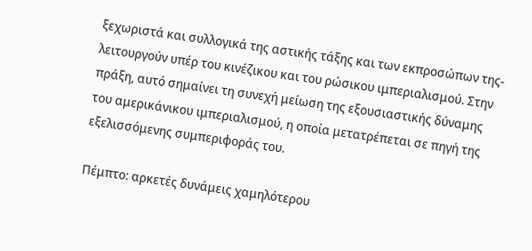ξεχωριστά και συλλογικά της αστικής τάξης και των εκπροσώπων της- λειτουργούν υπέρ του κινέζικου και του ρώσικου ιμπεριαλισμού. Στην πράξη, αυτό σημαίνει τη συνεχή μείωση της εξουσιαστικής δύναμης του αμερικάνικου ιμπεριαλισμού, η οποία μετατρέπεται σε πηγή της εξελισσόμενης συμπεριφοράς του.

Πέμπτο: αρκετές δυνάμεις χαμηλότερου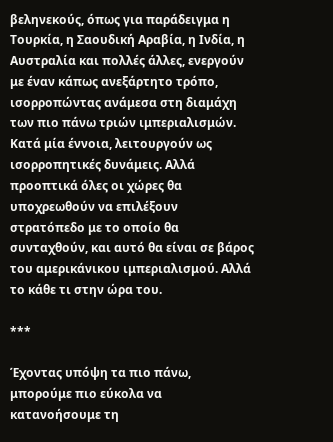βεληνεκούς, όπως για παράδειγμα η Τουρκία, η Σαουδική Αραβία, η Ινδία, η Αυστραλία και πολλές άλλες, ενεργούν με έναν κάπως ανεξάρτητο τρόπο, ισορροπώντας ανάμεσα στη διαμάχη των πιο πάνω τριών ιμπεριαλισμών. Κατά μία έννοια, λειτουργούν ως ισορροπητικές δυνάμεις. Αλλά προοπτικά όλες οι χώρες θα υποχρεωθούν να επιλέξουν στρατόπεδο με το οποίο θα συνταχθούν, και αυτό θα είναι σε βάρος του αμερικάνικου ιμπεριαλισμού. Αλλά το κάθε τι στην ώρα του.

***

Έχοντας υπόψη τα πιο πάνω, μπορούμε πιο εύκολα να κατανοήσουμε τη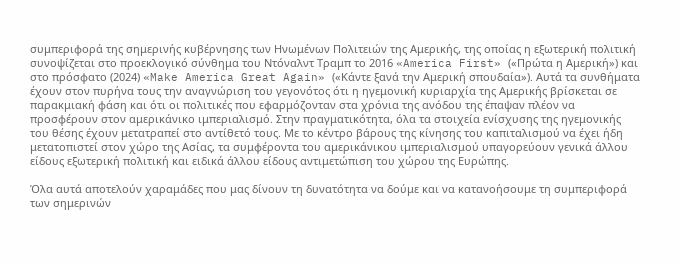συμπεριφορά της σημερινής κυβέρνησης των Ηνωμένων Πολιτειών της Αμερικής, της οποίας η εξωτερική πολιτική συνοψίζεται στο προεκλογικό σύνθημα του Ντόναλντ Τραμπ το 2016 «America First» («Πρώτα η Αμερική») και στο πρόσφατο (2024) «Make America Great Again» («Κάντε ξανά την Αμερική σπουδαία»). Αυτά τα συνθήματα έχουν στον πυρήνα τους την αναγνώριση του γεγονότος ότι η ηγεμονική κυριαρχία της Αμερικής βρίσκεται σε παρακμιακή φάση και ότι οι πολιτικές που εφαρμόζονταν στα χρόνια της ανόδου της έπαψαν πλέον να προσφέρουν στον αμερικάνικο ιμπεριαλισμό. Στην πραγματικότητα, όλα τα στοιχεία ενίσχυσης της ηγεμονικής του θέσης έχουν μετατραπεί στο αντίθετό τους. Με το κέντρο βάρους της κίνησης του καπιταλισμού να έχει ήδη μετατοπιστεί στον χώρο της Ασίας, τα συμφέροντα του αμερικάνικου ιμπεριαλισμού υπαγορεύουν γενικά άλλου είδους εξωτερική πολιτική και ειδικά άλλου είδους αντιμετώπιση του χώρου της Ευρώπης.

Όλα αυτά αποτελούν χαραμάδες που μας δίνουν τη δυνατότητα να δούμε και να κατανοήσουμε τη συμπεριφορά των σημερινών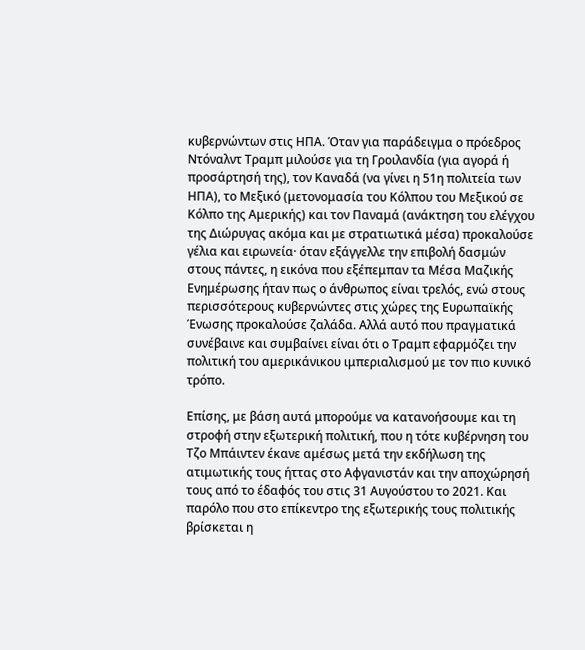κυβερνώντων στις ΗΠΑ. Όταν για παράδειγμα ο πρόεδρος Ντόναλντ Τραμπ μιλούσε για τη Γροιλανδία (για αγορά ή προσάρτησή της), τον Καναδά (να γίνει η 51η πολιτεία των ΗΠΑ), το Μεξικό (μετονομασία του Κόλπου του Μεξικού σε Κόλπο της Αμερικής) και τον Παναμά (ανάκτηση του ελέγχου της Διώρυγας ακόμα και με στρατιωτικά μέσα) προκαλούσε γέλια και ειρωνεία· όταν εξάγγελλε την επιβολή δασμών στους πάντες, η εικόνα που εξέπεμπαν τα Μέσα Μαζικής Ενημέρωσης ήταν πως ο άνθρωπος είναι τρελός, ενώ στους περισσότερους κυβερνώντες στις χώρες της Ευρωπαϊκής Ένωσης προκαλούσε ζαλάδα. Αλλά αυτό που πραγματικά συνέβαινε και συμβαίνει είναι ότι ο Τραμπ εφαρμόζει την πολιτική του αμερικάνικου ιμπεριαλισμού με τον πιο κυνικό τρόπο.

Επίσης, με βάση αυτά μπορούμε να κατανοήσουμε και τη στροφή στην εξωτερική πολιτική, που η τότε κυβέρνηση του Τζο Μπάιντεν έκανε αμέσως μετά την εκδήλωση της ατιμωτικής τους ήττας στο Αφγανιστάν και την αποχώρησή τους από το έδαφός του στις 31 Αυγούστου το 2021. Και παρόλο που στο επίκεντρο της εξωτερικής τους πολιτικής βρίσκεται η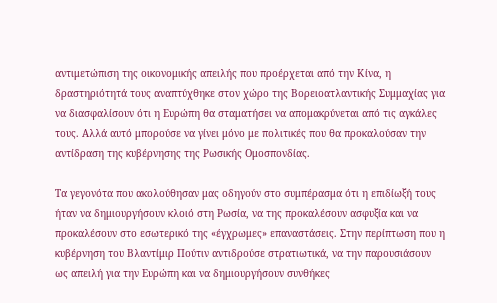αντιμετώπιση της οικονομικής απειλής που προέρχεται από την Κίνα, η δραστηριότητά τους αναπτύχθηκε στον χώρο της Βορειοατλαντικής Συμμαχίας για να διασφαλίσουν ότι η Ευρώπη θα σταματήσει να απομακρύνεται από τις αγκάλες τους. Αλλά αυτό μπορούσε να γίνει μόνο με πολιτικές που θα προκαλούσαν την αντίδραση της κυβέρνησης της Ρωσικής Ομοσπονδίας.

Τα γεγονότα που ακολούθησαν μας οδηγούν στο συμπέρασμα ότι η επιδίωξή τους ήταν να δημιουργήσουν κλοιό στη Ρωσία, να της προκαλέσουν ασφυξία και να προκαλέσουν στο εσωτερικό της «έγχρωμες» επαναστάσεις. Στην περίπτωση που η κυβέρνηση του Βλαντίμιρ Πούτιν αντιδρούσε στρατιωτικά, να την παρουσιάσουν ως απειλή για την Ευρώπη και να δημιουργήσουν συνθήκες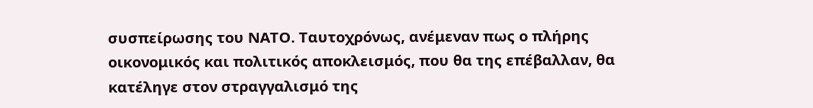συσπείρωσης του ΝΑΤΟ. Ταυτοχρόνως, ανέμεναν πως ο πλήρης οικονομικός και πολιτικός αποκλεισμός, που θα της επέβαλλαν, θα κατέληγε στον στραγγαλισμό της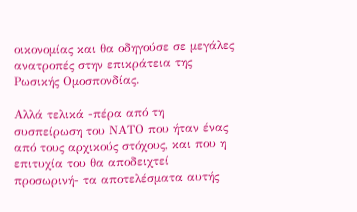οικονομίας και θα οδηγούσε σε μεγάλες ανατροπές στην επικράτεια της Ρωσικής Ομοσπονδίας.

Αλλά τελικά -πέρα από τη συσπείρωση του ΝΑΤΟ που ήταν ένας από τους αρχικούς στόχους, και που η επιτυχία του θα αποδειχτεί προσωρινή- τα αποτελέσματα αυτής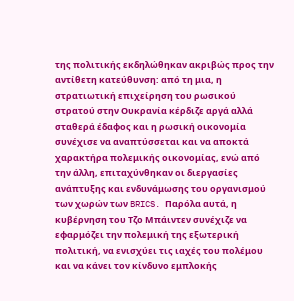της πολιτικής εκδηλώθηκαν ακριβώς προς την αντίθετη κατεύθυνση: από τη μια, η στρατιωτική επιχείρηση του ρωσικού στρατού στην Ουκρανία κέρδιζε αργά αλλά σταθερά έδαφος και η ρωσική οικονομία συνέχισε να αναπτύσσεται και να αποκτά χαρακτήρα πολεμικής οικονομίας, ενώ από την άλλη, επιταχύνθηκαν οι διεργασίες ανάπτυξης και ενδυνάμωσης του οργανισμού των χωρών των BRICS. Παρόλα αυτά, η κυβέρνηση του Τζο Μπάιντεν συνέχιζε να εφαρμόζει την πολεμική της εξωτερική πολιτική, να ενισχύει τις ιαχές του πολέμου και να κάνει τον κίνδυνο εμπλοκής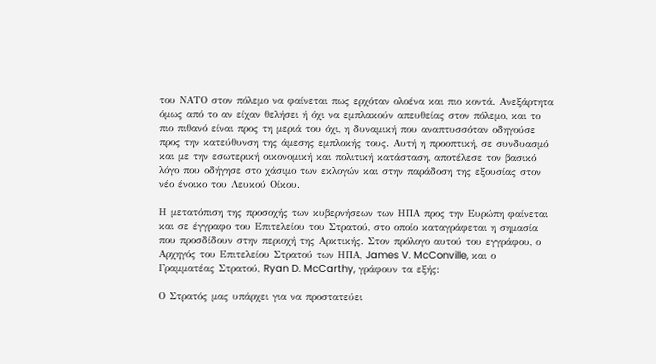του ΝΑΤΟ στον πόλεμο να φαίνεται πως ερχόταν ολοένα και πιο κοντά. Ανεξάρτητα όμως από το αν είχαν θελήσει ή όχι να εμπλακούν απευθείας στον πόλεμο, και το πιο πιθανό είναι προς τη μεριά του όχι, η δυναμική που αναπτυσσόταν οδηγούσε προς την κατεύθυνση της άμεσης εμπλοκής τους. Αυτή η προοπτική, σε συνδυασμό και με την εσωτερική οικονομική και πολιτική κατάσταση, αποτέλεσε τον βασικό λόγο που οδήγησε στο χάσιμο των εκλογών και στην παράδοση της εξουσίας στον νέο ένοικο του Λευκού Οίκου.

Η μετατόπιση της προσοχής των κυβερνήσεων των ΗΠΑ προς την Ευρώπη φαίνεται και σε έγγραφο του Επιτελείου του Στρατού, στο οποίο καταγράφεται η σημασία που προσδίδουν στην περιοχή της Αρκτικής. Στον πρόλογο αυτού του εγγράφου, ο Αρχηγός του Επιτελείου Στρατού των ΗΠΑ, James V. McConville, και ο Γραμματέας Στρατού, Ryan D. McCarthy, γράφουν τα εξής:

Ο Στρατός μας υπάρχει για να προστατεύει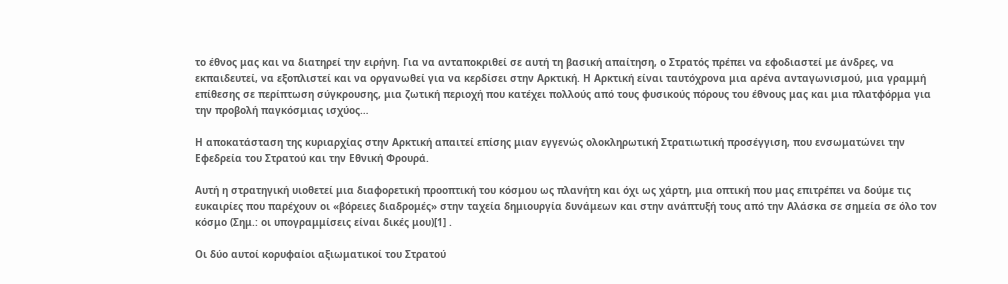το έθνος μας και να διατηρεί την ειρήνη. Για να ανταποκριθεί σε αυτή τη βασική απαίτηση, ο Στρατός πρέπει να εφοδιαστεί με άνδρες, να εκπαιδευτεί, να εξοπλιστεί και να οργανωθεί για να κερδίσει στην Αρκτική. Η Αρκτική είναι ταυτόχρονα μια αρένα ανταγωνισμού, μια γραμμή επίθεσης σε περίπτωση σύγκρουσης, μια ζωτική περιοχή που κατέχει πολλούς από τους φυσικούς πόρους του έθνους μας και μια πλατφόρμα για την προβολή παγκόσμιας ισχύος…

Η αποκατάσταση της κυριαρχίας στην Αρκτική απαιτεί επίσης μιαν εγγενώς ολοκληρωτική Στρατιωτική προσέγγιση, που ενσωματώνει την Εφεδρεία του Στρατού και την Εθνική Φρουρά.

Αυτή η στρατηγική υιοθετεί μια διαφορετική προοπτική του κόσμου ως πλανήτη και όχι ως χάρτη, μια οπτική που μας επιτρέπει να δούμε τις ευκαιρίες που παρέχουν οι «βόρειες διαδρομές» στην ταχεία δημιουργία δυνάμεων και στην ανάπτυξή τους από την Αλάσκα σε σημεία σε όλο τον κόσμο (Σημ.: οι υπογραμμίσεις είναι δικές μου)[1] .

Οι δύο αυτοί κορυφαίοι αξιωματικοί του Στρατού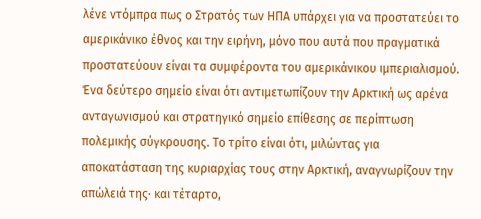λένε ντόμπρα πως ο Στρατός των ΗΠΑ υπάρχει για να προστατεύει το αμερικάνικο έθνος και την ειρήνη, μόνο που αυτά που πραγματικά προστατεύουν είναι τα συμφέροντα του αμερικάνικου ιμπεριαλισμού. Ένα δεύτερο σημείο είναι ότι αντιμετωπίζουν την Αρκτική ως αρένα ανταγωνισμού και στρατηγικό σημείο επίθεσης σε περίπτωση πολεμικής σύγκρουσης. Το τρίτο είναι ότι, μιλώντας για αποκατάσταση της κυριαρχίας τους στην Αρκτική, αναγνωρίζουν την απώλειά της· και τέταρτο,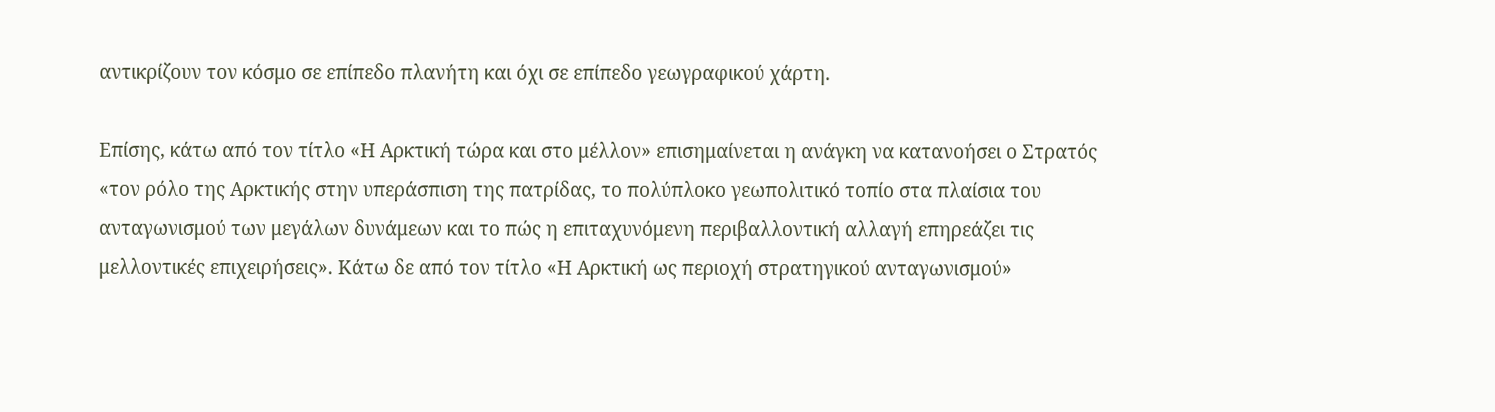αντικρίζουν τον κόσμο σε επίπεδο πλανήτη και όχι σε επίπεδο γεωγραφικού χάρτη.

Επίσης, κάτω από τον τίτλο «Η Αρκτική τώρα και στο μέλλον» επισημαίνεται η ανάγκη να κατανοήσει ο Στρατός «τον ρόλο της Αρκτικής στην υπεράσπιση της πατρίδας, το πολύπλοκο γεωπολιτικό τοπίο στα πλαίσια του ανταγωνισμού των μεγάλων δυνάμεων και το πώς η επιταχυνόμενη περιβαλλοντική αλλαγή επηρεάζει τις μελλοντικές επιχειρήσεις». Κάτω δε από τον τίτλο «Η Αρκτική ως περιοχή στρατηγικού ανταγωνισμού»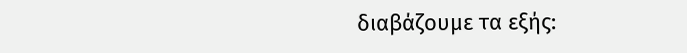διαβάζουμε τα εξής: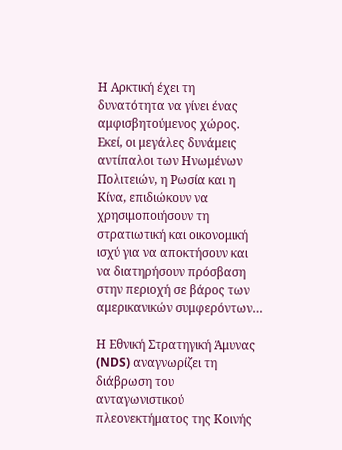Η Αρκτική έχει τη δυνατότητα να γίνει ένας αμφισβητούμενος χώρος. Εκεί, οι μεγάλες δυνάμεις αντίπαλοι των Ηνωμένων Πολιτειών, η Ρωσία και η Κίνα, επιδιώκουν να χρησιμοποιήσουν τη στρατιωτική και οικονομική ισχύ για να αποκτήσουν και να διατηρήσουν πρόσβαση στην περιοχή σε βάρος των αμερικανικών συμφερόντων…

Η Εθνική Στρατηγική Άμυνας (NDS) αναγνωρίζει τη διάβρωση του ανταγωνιστικού πλεονεκτήματος της Κοινής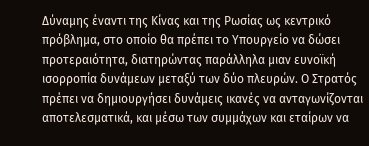Δύναμης έναντι της Κίνας και της Ρωσίας ως κεντρικό πρόβλημα, στο οποίο θα πρέπει το Υπουργείο να δώσει προτεραιότητα, διατηρώντας παράλληλα μιαν ευνοϊκή ισορροπία δυνάμεων μεταξύ των δύο πλευρών. Ο Στρατός πρέπει να δημιουργήσει δυνάμεις ικανές να ανταγωνίζονται αποτελεσματικά, και μέσω των συμμάχων και εταίρων να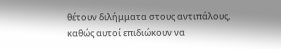θέτουν διλήμματα στους αντιπάλους, καθώς αυτοί επιδιώκουν να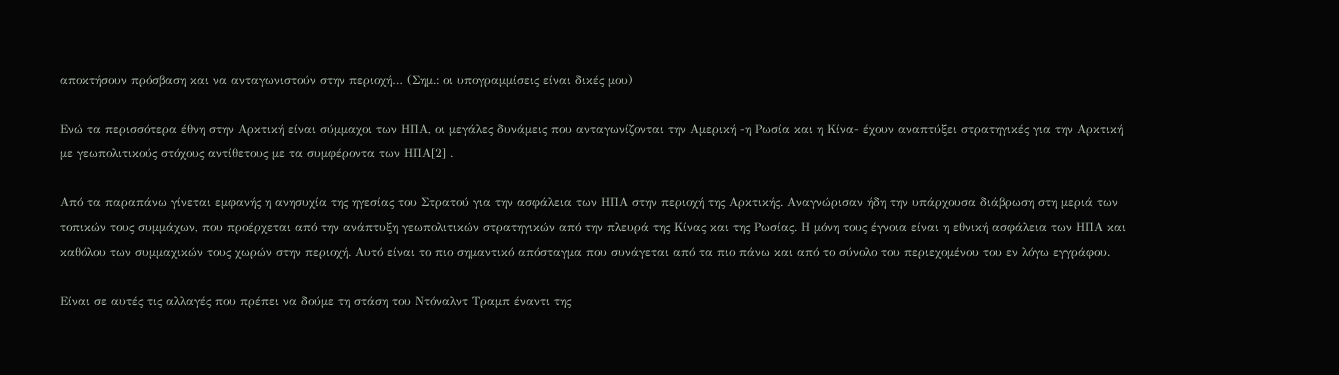αποκτήσουν πρόσβαση και να ανταγωνιστούν στην περιοχή… (Σημ.: οι υπογραμμίσεις είναι δικές μου)

Ενώ τα περισσότερα έθνη στην Αρκτική είναι σύμμαχοι των ΗΠΑ, οι μεγάλες δυνάμεις που ανταγωνίζονται την Αμερική -η Ρωσία και η Κίνα- έχουν αναπτύξει στρατηγικές για την Αρκτική με γεωπολιτικούς στόχους αντίθετους με τα συμφέροντα των ΗΠΑ[2] .

Από τα παραπάνω γίνεται εμφανής η ανησυχία της ηγεσίας του Στρατού για την ασφάλεια των ΗΠΑ στην περιοχή της Αρκτικής. Αναγνώρισαν ήδη την υπάρχουσα διάβρωση στη μεριά των τοπικών τους συμμάχων, που προέρχεται από την ανάπτυξη γεωπολιτικών στρατηγικών από την πλευρά της Κίνας και της Ρωσίας. Η μόνη τους έγνοια είναι η εθνική ασφάλεια των ΗΠΑ και καθόλου των συμμαχικών τους χωρών στην περιοχή. Αυτό είναι το πιο σημαντικό απόσταγμα που συνάγεται από τα πιο πάνω και από το σύνολο του περιεχομένου του εν λόγω εγγράφου.

Είναι σε αυτές τις αλλαγές που πρέπει να δούμε τη στάση του Ντόναλντ Τραμπ έναντι της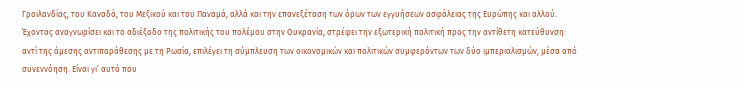Γροιλανδίας, του Καναδά, του Μεξικού και του Παναμά, αλλά και την επανεξέταση των όρων των εγγυήσεων ασφάλειας της Ευρώπης και αλλού. Έχοντας αναγνωρίσει και το αδιέξοδο της πολιτικής του πολέμου στην Ουκρανία, στρέφει την εξωτερική πολιτική προς την αντίθετη κατεύθυνση: αντί της άμεσης αντιπαράθεσης με τη Ρωσία, επιλέγει τη σύμπλευση των οικονομικών και πολιτικών συμφερόντων των δύο ιμπεριαλισμών, μέσα από συνεννόηση. Είναι γι’ αυτό που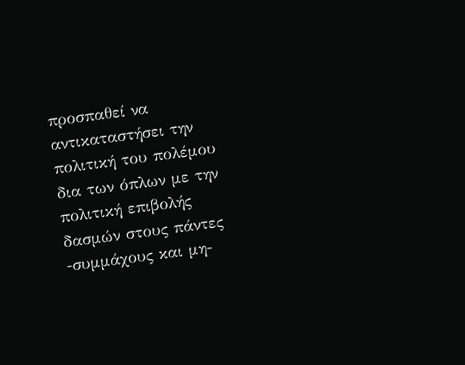προσπαθεί να αντικαταστήσει την πολιτική του πολέμου δια των όπλων με την πολιτική επιβολής δασμών στους πάντες -συμμάχους και μη-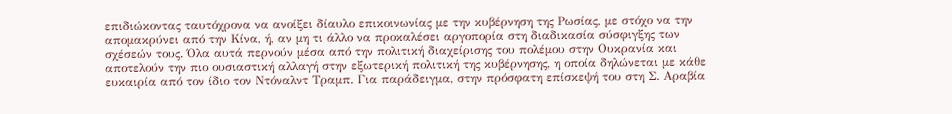επιδιώκοντας ταυτόχρονα να ανοίξει δίαυλο επικοινωνίας με την κυβέρνηση της Ρωσίας, με στόχο να την απομακρύνει από την Κίνα, ή, αν μη τι άλλο να προκαλέσει αργοπορία στη διαδικασία σύσφιγξης των σχέσεών τους. Όλα αυτά περνούν μέσα από την πολιτική διαχείρισης του πολέμου στην Ουκρανία και αποτελούν την πιο ουσιαστική αλλαγή στην εξωτερική πολιτική της κυβέρνησης, η οποία δηλώνεται με κάθε ευκαιρία από τον ίδιο τον Ντόναλντ Τραμπ. Για παράδειγμα, στην πρόσφατη επίσκεψή του στη Σ. Αραβία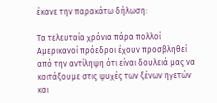έκανε την παρακάτω δήλωση:

Τα τελευταία χρόνια πάρα πολλοί Αμερικανοί πρόεδροι έχουν προσβληθεί από την αντίληψη ότι είναι δουλειά μας να κοιτάξουμε στις ψυχές των ξένων ηγετών και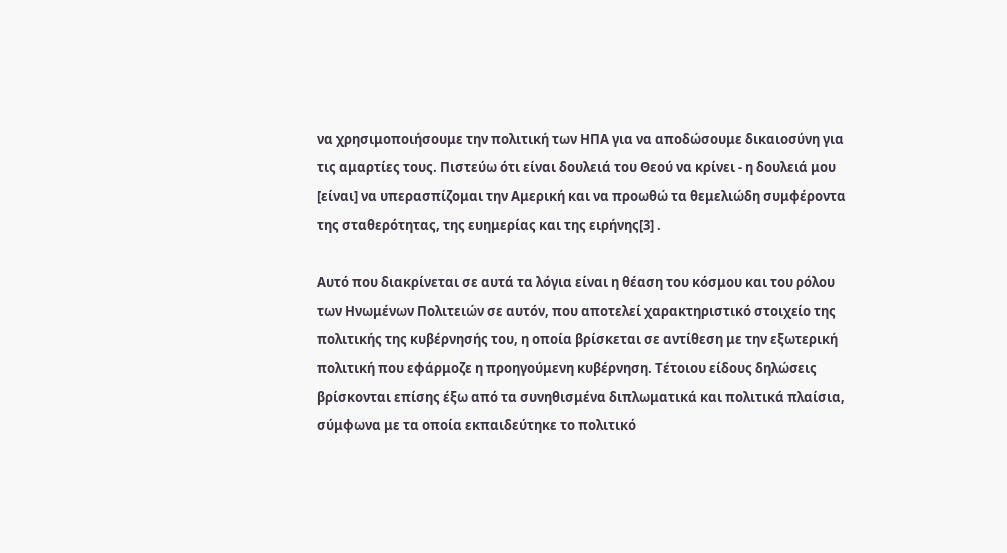να χρησιμοποιήσουμε την πολιτική των ΗΠΑ για να αποδώσουμε δικαιοσύνη για τις αμαρτίες τους. Πιστεύω ότι είναι δουλειά του Θεού να κρίνει - η δουλειά μου [είναι] να υπερασπίζομαι την Αμερική και να προωθώ τα θεμελιώδη συμφέροντα της σταθερότητας, της ευημερίας και της ειρήνης[3] .

Αυτό που διακρίνεται σε αυτά τα λόγια είναι η θέαση του κόσμου και του ρόλου των Ηνωμένων Πολιτειών σε αυτόν, που αποτελεί χαρακτηριστικό στοιχείο της πολιτικής της κυβέρνησής του, η οποία βρίσκεται σε αντίθεση με την εξωτερική πολιτική που εφάρμοζε η προηγούμενη κυβέρνηση. Τέτοιου είδους δηλώσεις βρίσκονται επίσης έξω από τα συνηθισμένα διπλωματικά και πολιτικά πλαίσια, σύμφωνα με τα οποία εκπαιδεύτηκε το πολιτικό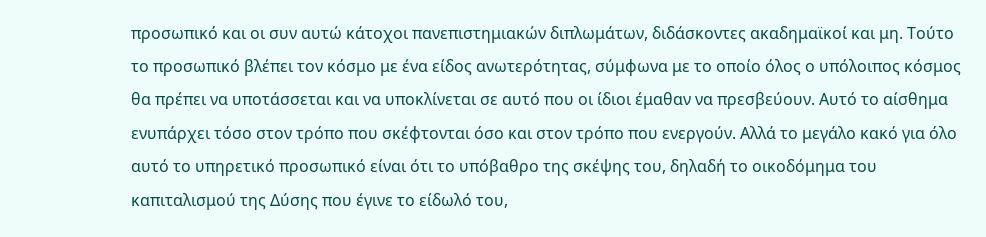προσωπικό και οι συν αυτώ κάτοχοι πανεπιστημιακών διπλωμάτων, διδάσκοντες ακαδημαϊκοί και μη. Τούτο το προσωπικό βλέπει τον κόσμο με ένα είδος ανωτερότητας, σύμφωνα με το οποίο όλος ο υπόλοιπος κόσμος θα πρέπει να υποτάσσεται και να υποκλίνεται σε αυτό που οι ίδιοι έμαθαν να πρεσβεύουν. Αυτό το αίσθημα ενυπάρχει τόσο στον τρόπο που σκέφτονται όσο και στον τρόπο που ενεργούν. Αλλά το μεγάλο κακό για όλο αυτό το υπηρετικό προσωπικό είναι ότι το υπόβαθρο της σκέψης του, δηλαδή το οικοδόμημα του καπιταλισμού της Δύσης που έγινε το είδωλό του,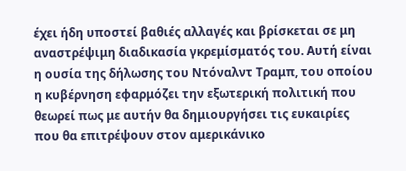έχει ήδη υποστεί βαθιές αλλαγές και βρίσκεται σε μη αναστρέψιμη διαδικασία γκρεμίσματός του. Αυτή είναι η ουσία της δήλωσης του Ντόναλντ Τραμπ, του οποίου η κυβέρνηση εφαρμόζει την εξωτερική πολιτική που θεωρεί πως με αυτήν θα δημιουργήσει τις ευκαιρίες που θα επιτρέψουν στον αμερικάνικο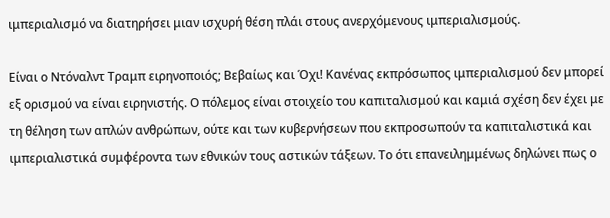ιμπεριαλισμό να διατηρήσει μιαν ισχυρή θέση πλάι στους ανερχόμενους ιμπεριαλισμούς.

Είναι ο Ντόναλντ Τραμπ ειρηνοποιός; Βεβαίως και Όχι! Κανένας εκπρόσωπος ιμπεριαλισμού δεν μπορεί εξ ορισμού να είναι ειρηνιστής. Ο πόλεμος είναι στοιχείο του καπιταλισμού και καμιά σχέση δεν έχει με τη θέληση των απλών ανθρώπων, ούτε και των κυβερνήσεων που εκπροσωπούν τα καπιταλιστικά και ιμπεριαλιστικά συμφέροντα των εθνικών τους αστικών τάξεων. Το ότι επανειλημμένως δηλώνει πως ο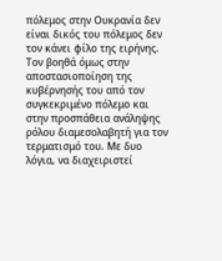πόλεμος στην Ουκρανία δεν είναι δικός του πόλεμος δεν τον κάνει φίλο της ειρήνης. Τον βοηθά όμως στην αποστασιοποίηση της κυβέρνησής του από τον συγκεκριμένο πόλεμο και στην προσπάθεια ανάληψης ρόλου διαμεσολαβητή για τον τερματισμό του. Με δυο λόγια, να διαχειριστεί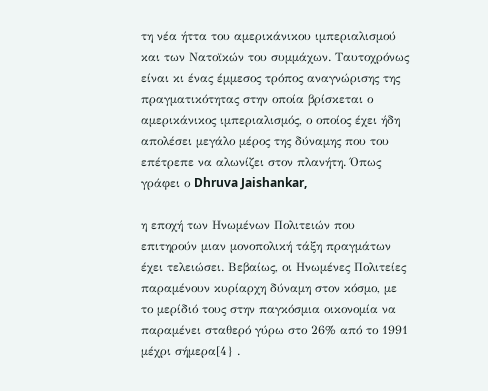τη νέα ήττα του αμερικάνικου ιμπεριαλισμού και των Νατοϊκών του συμμάχων. Ταυτοχρόνως είναι κι ένας έμμεσος τρόπος αναγνώρισης της πραγματικότητας στην οποία βρίσκεται ο αμερικάνικος ιμπεριαλισμός, ο οποίος έχει ήδη απολέσει μεγάλο μέρος της δύναμης που του επέτρεπε να αλωνίζει στον πλανήτη. Όπως γράφει ο Dhruva Jaishankar,

η εποχή των Ηνωμένων Πολιτειών που επιτηρούν μιαν μονοπολική τάξη πραγμάτων έχει τελειώσει. Βεβαίως, οι Ηνωμένες Πολιτείες παραμένουν κυρίαρχη δύναμη στον κόσμο, με το μερίδιό τους στην παγκόσμια οικονομία να παραμένει σταθερό γύρω στο 26% από το 1991 μέχρι σήμερα[4} .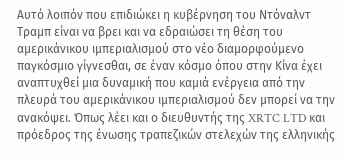Αυτό λοιπόν που επιδιώκει η κυβέρνηση του Ντόναλντ Τραμπ είναι να βρει και να εδραιώσει τη θέση του αμερικάνικου ιμπεριαλισμού στο νέο διαμορφούμενο παγκόσμιο γίγνεσθαι, σε έναν κόσμο όπου στην Κίνα έχει αναπτυχθεί μια δυναμική που καμιά ενέργεια από την πλευρά του αμερικάνικου ιμπεριαλισμού δεν μπορεί να την ανακόψει. Όπως λέει και ο διευθυντής της XRTC LTD και πρόεδρος της ένωσης τραπεζικών στελεχών της ελληνικής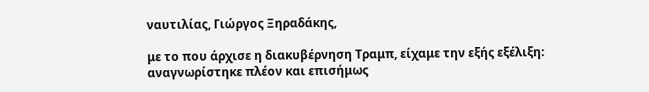ναυτιλίας, Γιώργος Ξηραδάκης,

με το που άρχισε η διακυβέρνηση Τραμπ, είχαμε την εξής εξέλιξη: αναγνωρίστηκε πλέον και επισήμως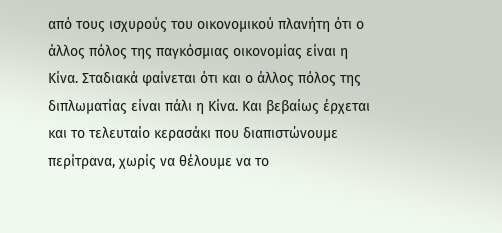από τους ισχυρούς του οικονομικού πλανήτη ότι ο άλλος πόλος της παγκόσμιας οικονομίας είναι η Κίνα. Σταδιακά φαίνεται ότι και ο άλλος πόλος της διπλωματίας είναι πάλι η Κίνα. Και βεβαίως έρχεται και το τελευταίο κερασάκι που διαπιστώνουμε περίτρανα, χωρίς να θέλουμε να το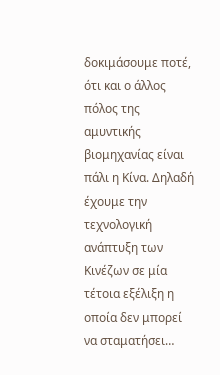δοκιμάσουμε ποτέ, ότι και ο άλλος πόλος της αμυντικής βιομηχανίας είναι πάλι η Κίνα. Δηλαδή έχουμε την τεχνολογική ανάπτυξη των Κινέζων σε μία τέτοια εξέλιξη η οποία δεν μπορεί να σταματήσει…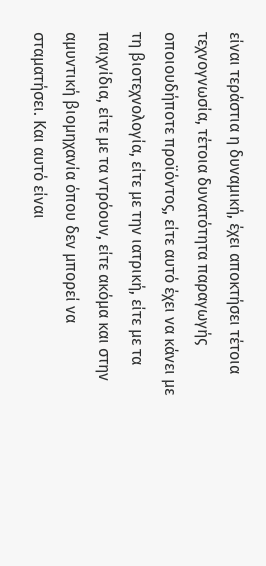είναι τεράστια η δυναμική, έχει αποκτήσει τέτοια τεχνογνωσία, τέτοια δυνατότητα παραγωγής οποιουδήποτε προϊόντος, είτε αυτό έχει να κάνει με τη βιοτεχνολογία, είτε με την ιατρική, είτε με τα παιχνίδια, είτε με τα ντρόουν, είτε ακόμα και στην αμυντική βιομηχανία όπου δεν μπορεί να σταματήσει. Και αυτό είναι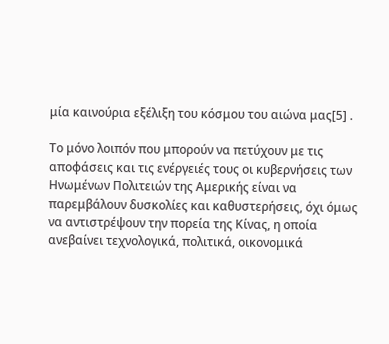μία καινούρια εξέλιξη του κόσμου του αιώνα μας[5] .

Το μόνο λοιπόν που μπορούν να πετύχουν με τις αποφάσεις και τις ενέργειές τους οι κυβερνήσεις των Ηνωμένων Πολιτειών της Αμερικής είναι να παρεμβάλουν δυσκολίες και καθυστερήσεις, όχι όμως να αντιστρέψουν την πορεία της Κίνας, η οποία ανεβαίνει τεχνολογικά, πολιτικά, οικονομικά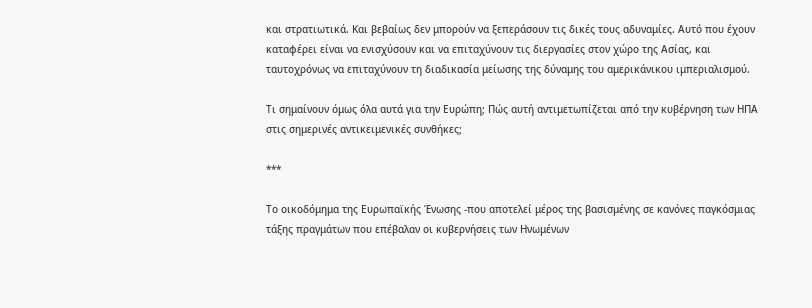και στρατιωτικά. Και βεβαίως δεν μπορούν να ξεπεράσουν τις δικές τους αδυναμίες. Αυτό που έχουν καταφέρει είναι να ενισχύσουν και να επιταχύνουν τις διεργασίες στον χώρο της Ασίας, και ταυτοχρόνως να επιταχύνουν τη διαδικασία μείωσης της δύναμης του αμερικάνικου ιμπεριαλισμού.

Τι σημαίνουν όμως όλα αυτά για την Ευρώπη; Πώς αυτή αντιμετωπίζεται από την κυβέρνηση των ΗΠΑ στις σημερινές αντικειμενικές συνθήκες;

***

Το οικοδόμημα της Ευρωπαϊκής Ένωσης -που αποτελεί μέρος της βασισμένης σε κανόνες παγκόσμιας τάξης πραγμάτων που επέβαλαν οι κυβερνήσεις των Ηνωμένων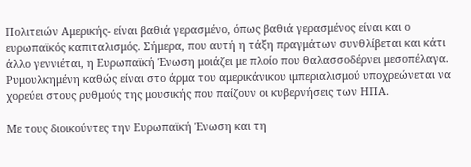Πολιτειών Αμερικής- είναι βαθιά γερασμένο, όπως βαθιά γερασμένος είναι και ο ευρωπαϊκός καπιταλισμός. Σήμερα, που αυτή η τάξη πραγμάτων συνθλίβεται και κάτι άλλο γεννιέται, η Ευρωπαϊκή Ένωση μοιάζει με πλοίο που θαλασσοδέρνει μεσοπέλαγα. Ρυμουλκημένη καθώς είναι στο άρμα του αμερικάνικου ιμπεριαλισμού υποχρεώνεται να χορεύει στους ρυθμούς της μουσικής που παίζουν οι κυβερνήσεις των ΗΠΑ.

Με τους διοικούντες την Ευρωπαϊκή Ένωση και τη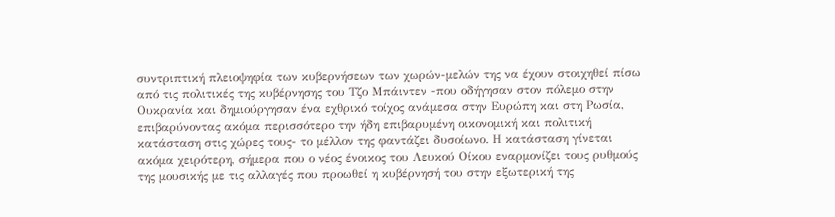συντριπτική πλειοψηφία των κυβερνήσεων των χωρών-μελών της να έχουν στοιχηθεί πίσω από τις πολιτικές της κυβέρνησης του Τζο Μπάιντεν -που οδήγησαν στον πόλεμο στην Ουκρανία και δημιούργησαν ένα εχθρικό τοίχος ανάμεσα στην Ευρώπη και στη Ρωσία, επιβαρύνοντας ακόμα περισσότερο την ήδη επιβαρυμένη οικονομική και πολιτική κατάσταση στις χώρες τους- το μέλλον της φαντάζει δυσοίωνο. Η κατάσταση γίνεται ακόμα χειρότερη, σήμερα που ο νέος ένοικος του Λευκού Οίκου εναρμονίζει τους ρυθμούς της μουσικής με τις αλλαγές που προωθεί η κυβέρνησή του στην εξωτερική της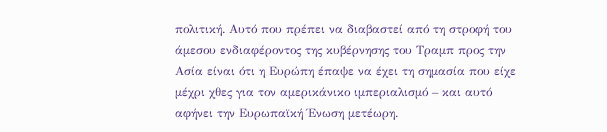πολιτική. Αυτό που πρέπει να διαβαστεί από τη στροφή του άμεσου ενδιαφέροντος της κυβέρνησης του Τραμπ προς την Ασία είναι ότι η Ευρώπη έπαψε να έχει τη σημασία που είχε μέχρι χθες για τον αμερικάνικο ιμπεριαλισμό – και αυτό αφήνει την Ευρωπαϊκή Ένωση μετέωρη.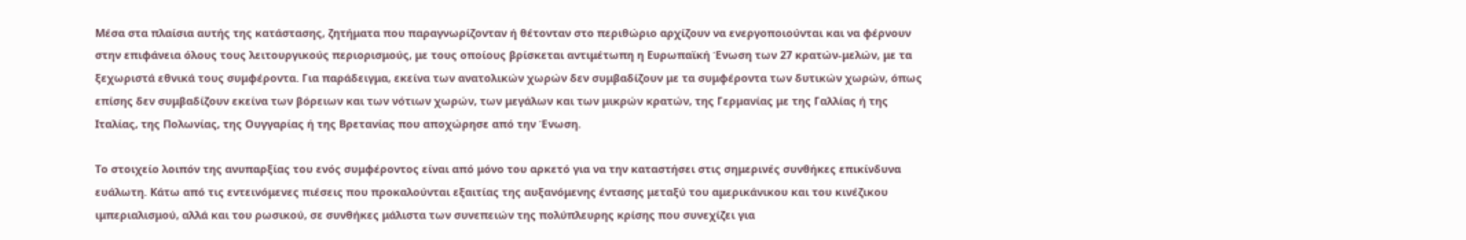Μέσα στα πλαίσια αυτής της κατάστασης, ζητήματα που παραγνωρίζονταν ή θέτονταν στο περιθώριο αρχίζουν να ενεργοποιούνται και να φέρνουν στην επιφάνεια όλους τους λειτουργικούς περιορισμούς, με τους οποίους βρίσκεται αντιμέτωπη η Ευρωπαϊκή Ένωση των 27 κρατών-μελών, με τα ξεχωριστά εθνικά τους συμφέροντα. Για παράδειγμα, εκείνα των ανατολικών χωρών δεν συμβαδίζουν με τα συμφέροντα των δυτικών χωρών, όπως επίσης δεν συμβαδίζουν εκείνα των βόρειων και των νότιων χωρών, των μεγάλων και των μικρών κρατών, της Γερμανίας με της Γαλλίας ή της Ιταλίας, της Πολωνίας, της Ουγγαρίας ή της Βρετανίας που αποχώρησε από την Ένωση.

Το στοιχείο λοιπόν της ανυπαρξίας του ενός συμφέροντος είναι από μόνο του αρκετό για να την καταστήσει στις σημερινές συνθήκες επικίνδυνα ευάλωτη. Κάτω από τις εντεινόμενες πιέσεις που προκαλούνται εξαιτίας της αυξανόμενης έντασης μεταξύ του αμερικάνικου και του κινέζικου ιμπεριαλισμού, αλλά και του ρωσικού, σε συνθήκες μάλιστα των συνεπειών της πολύπλευρης κρίσης που συνεχίζει για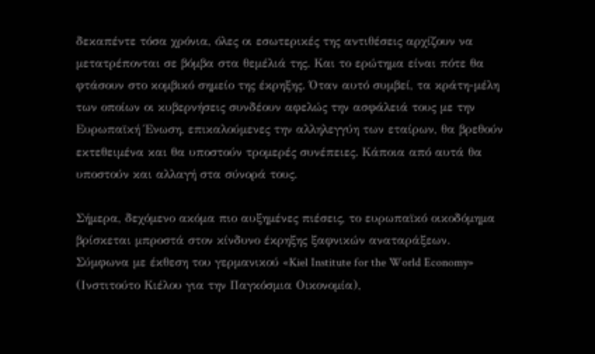δεκαπέντε τόσα χρόνια, όλες οι εσωτερικές της αντιθέσεις αρχίζουν να μετατρέπονται σε βόμβα στα θεμέλιά της. Και το ερώτημα είναι πότε θα φτάσουν στο κομβικό σημείο της έκρηξης. Όταν αυτό συμβεί, τα κράτη-μέλη των οποίων οι κυβερνήσεις συνδέουν αφελώς την ασφάλειά τους με την Ευρωπαϊκή Ένωση, επικαλούμενες την αλληλεγγύη των εταίρων, θα βρεθούν εκτεθειμένα και θα υποστούν τρομερές συνέπειες. Κάποια από αυτά θα υποστούν και αλλαγή στα σύνορά τους.

Σήμερα, δεχόμενο ακόμα πιο αυξημένες πιέσεις, το ευρωπαϊκό οικοδόμημα βρίσκεται μπροστά στον κίνδυνο έκρηξης ξαφνικών αναταράξεων. Σύμφωνα με έκθεση του γερμανικού «Kiel Institute for the World Economy» (Ινστιτούτο Κιέλου για την Παγκόσμια Οικονομία),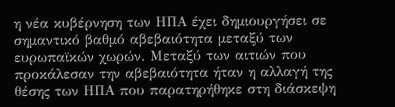η νέα κυβέρνηση των ΗΠΑ έχει δημιουργήσει σε σημαντικό βαθμό αβεβαιότητα μεταξύ των ευρωπαϊκών χωρών. Μεταξύ των αιτιών που προκάλεσαν την αβεβαιότητα ήταν η αλλαγή της θέσης των ΗΠΑ που παρατηρήθηκε στη διάσκεψη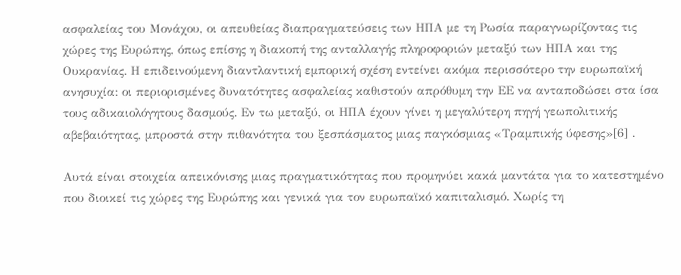ασφαλείας του Μονάχου, οι απευθείας διαπραγματεύσεις των ΗΠΑ με τη Ρωσία παραγνωρίζοντας τις χώρες της Ευρώπης, όπως επίσης η διακοπή της ανταλλαγής πληροφοριών μεταξύ των ΗΠΑ και της Ουκρανίας. Η επιδεινούμενη διαντλαντική εμπορική σχέση εντείνει ακόμα περισσότερο την ευρωπαϊκή ανησυχία: οι περιορισμένες δυνατότητες ασφαλείας καθιστούν απρόθυμη την ΕΕ να ανταποδώσει στα ίσα τους αδικαιολόγητους δασμούς. Εν τω μεταξύ, οι ΗΠΑ έχουν γίνει η μεγαλύτερη πηγή γεωπολιτικής αβεβαιότητας, μπροστά στην πιθανότητα του ξεσπάσματος μιας παγκόσμιας «Τραμπικής ύφεσης»[6] .

Αυτά είναι στοιχεία απεικόνισης μιας πραγματικότητας που προμηνύει κακά μαντάτα για το κατεστημένο που διοικεί τις χώρες της Ευρώπης και γενικά για τον ευρωπαϊκό καπιταλισμό. Χωρίς τη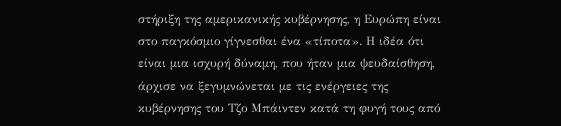στήριξη της αμερικανικής κυβέρνησης, η Ευρώπη είναι στο παγκόσμιο γίγνεσθαι ένα «τίποτα». Η ιδέα ότι είναι μια ισχυρή δύναμη, που ήταν μια ψευδαίσθηση, άρχισε να ξεγυμνώνεται με τις ενέργειες της κυβέρνησης του Τζο Μπάιντεν κατά τη φυγή τους από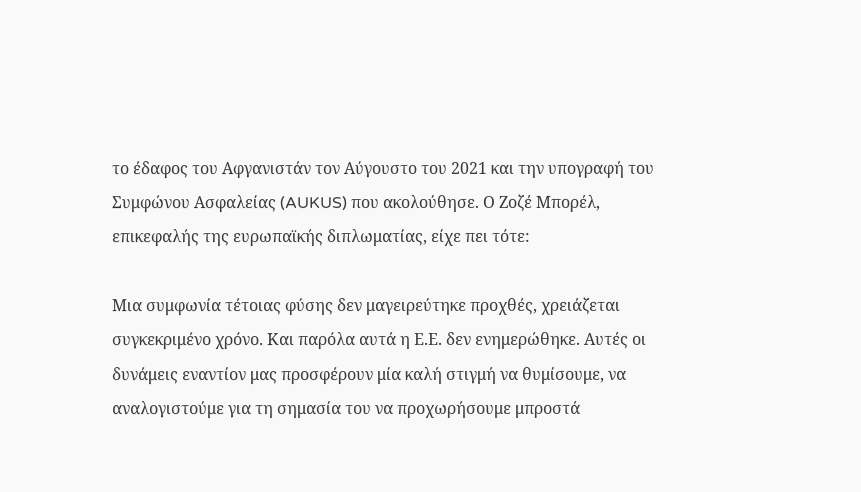το έδαφος του Αφγανιστάν τον Αύγουστο του 2021 και την υπογραφή του Συμφώνου Ασφαλείας (AUKUS) που ακολούθησε. Ο Ζοζέ Μπορέλ, επικεφαλής της ευρωπαϊκής διπλωματίας, είχε πει τότε:

Μια συμφωνία τέτοιας φύσης δεν μαγειρεύτηκε προχθές, χρειάζεται συγκεκριμένο χρόνο. Και παρόλα αυτά η Ε.Ε. δεν ενημερώθηκε. Αυτές οι δυνάμεις εναντίον μας προσφέρουν μία καλή στιγμή να θυμίσουμε, να αναλογιστούμε για τη σημασία του να προχωρήσουμε μπροστά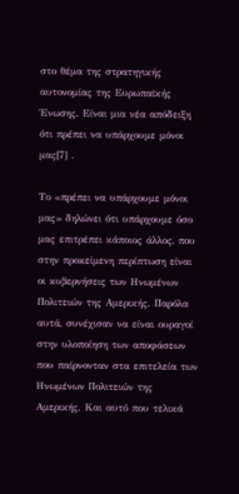στο θέμα της στρατηγικής αυτονομίας της Ευρωπαϊκής Ένωσης. Είναι μια νέα απόδειξη ότι πρέπει να υπάρχουμε μόνοι μας[7] .

Το «πρέπει να υπάρχουμε μόνοι μας» δηλώνει ότι υπάρχουμε όσο μας επιτρέπει κάποιος άλλος, που στην προκείμενη περίπτωση είναι οι κυβερνήσεις των Ηνωμένων Πολιτειών της Αμερικής. Παρόλα αυτά, συνέχισαν να είναι ουραγοί στην υλοποίηση των αποφάσεων που παίρνονταν στα επιτελεία των Ηνωμένων Πολιτειών της Αμερικής. Και αυτό που τελικά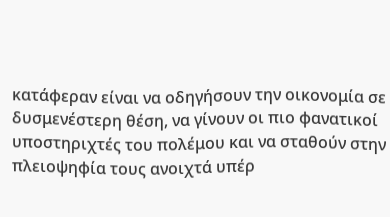κατάφεραν είναι να οδηγήσουν την οικονομία σε δυσμενέστερη θέση, να γίνουν οι πιο φανατικοί υποστηριχτές του πολέμου και να σταθούν στην πλειοψηφία τους ανοιχτά υπέρ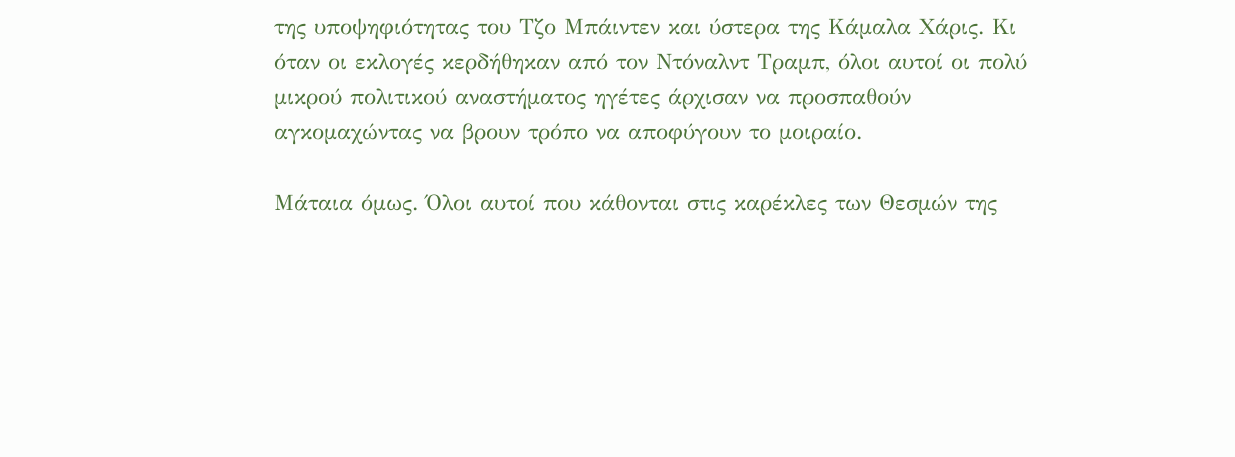της υποψηφιότητας του Τζο Μπάιντεν και ύστερα της Κάμαλα Χάρις. Κι όταν οι εκλογές κερδήθηκαν από τον Ντόναλντ Τραμπ, όλοι αυτοί οι πολύ μικρού πολιτικού αναστήματος ηγέτες άρχισαν να προσπαθούν αγκομαχώντας να βρουν τρόπο να αποφύγουν το μοιραίο.

Μάταια όμως. Όλοι αυτοί που κάθονται στις καρέκλες των Θεσμών της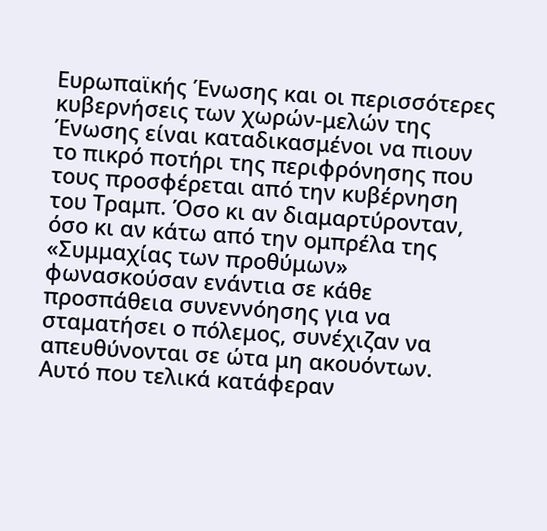Ευρωπαϊκής Ένωσης και οι περισσότερες κυβερνήσεις των χωρών-μελών της Ένωσης είναι καταδικασμένοι να πιουν το πικρό ποτήρι της περιφρόνησης που τους προσφέρεται από την κυβέρνηση του Τραμπ. Όσο κι αν διαμαρτύρονταν, όσο κι αν κάτω από την ομπρέλα της «Συμμαχίας των προθύμων» φωνασκούσαν ενάντια σε κάθε προσπάθεια συνεννόησης για να σταματήσει ο πόλεμος, συνέχιζαν να απευθύνονται σε ώτα μη ακουόντων. Αυτό που τελικά κατάφεραν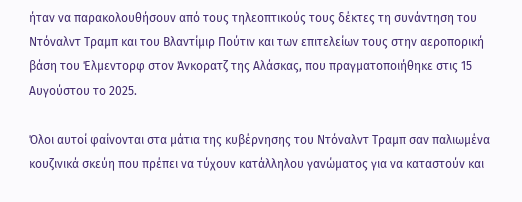ήταν να παρακολουθήσουν από τους τηλεοπτικούς τους δέκτες τη συνάντηση του Ντόναλντ Τραμπ και του Βλαντίμιρ Πούτιν και των επιτελείων τους στην αεροπορική βάση του Έλμεντορφ στον Άνκορατζ της Αλάσκας, που πραγματοποιήθηκε στις 15 Αυγούστου το 2025.

Όλοι αυτοί φαίνονται στα μάτια της κυβέρνησης του Ντόναλντ Τραμπ σαν παλιωμένα κουζινικά σκεύη που πρέπει να τύχουν κατάλληλου γανώματος για να καταστούν και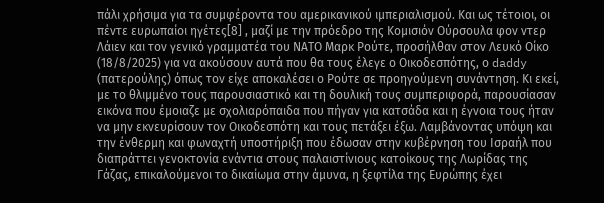πάλι χρήσιμα για τα συμφέροντα του αμερικανικού ιμπεριαλισμού. Και ως τέτοιοι, οι πέντε ευρωπαίοι ηγέτες[8] , μαζί με την πρόεδρο της Κομισιόν Ούρσουλα φον ντερ Λάιεν και τον γενικό γραμματέα του ΝΑΤΟ Μαρκ Ρούτε, προσήλθαν στον Λευκό Οίκο (18/8/2025) για να ακούσουν αυτά που θα τους έλεγε ο Οικοδεσπότης, ο daddy (πατερούλης) όπως τον είχε αποκαλέσει ο Ρούτε σε προηγούμενη συνάντηση. Κι εκεί, με το θλιμμένο τους παρουσιαστικό και τη δουλική τους συμπεριφορά, παρουσίασαν εικόνα που έμοιαζε με σχολιαρόπαιδα που πήγαν για κατσάδα και η έγνοια τους ήταν να μην εκνευρίσουν τον Οικοδεσπότη και τους πετάξει έξω. Λαμβάνοντας υπόψη και την ένθερμη και φωναχτή υποστήριξη που έδωσαν στην κυβέρνηση του Ισραήλ που διαπράττει γενοκτονία ενάντια στους παλαιστίνιους κατοίκους της Λωρίδας της Γάζας, επικαλούμενοι το δικαίωμα στην άμυνα, η ξεφτίλα της Ευρώπης έχει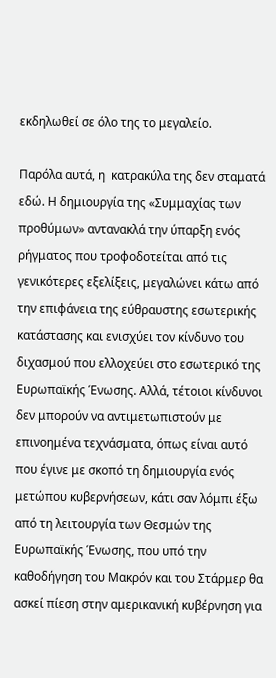εκδηλωθεί σε όλο της το μεγαλείο.

Παρόλα αυτά, η  κατρακύλα της δεν σταματά εδώ. Η δημιουργία της «Συμμαχίας των προθύμων» αντανακλά την ύπαρξη ενός ρήγματος που τροφοδοτείται από τις γενικότερες εξελίξεις, μεγαλώνει κάτω από την επιφάνεια της εύθραυστης εσωτερικής κατάστασης και ενισχύει τον κίνδυνο του διχασμού που ελλοχεύει στο εσωτερικό της Ευρωπαϊκής Ένωσης. Αλλά, τέτοιοι κίνδυνοι δεν μπορούν να αντιμετωπιστούν με επινοημένα τεχνάσματα, όπως είναι αυτό που έγινε με σκοπό τη δημιουργία ενός μετώπου κυβερνήσεων, κάτι σαν λόμπι έξω από τη λειτουργία των Θεσμών της Ευρωπαϊκής Ένωσης, που υπό την καθοδήγηση του Μακρόν και του Στάρμερ θα ασκεί πίεση στην αμερικανική κυβέρνηση για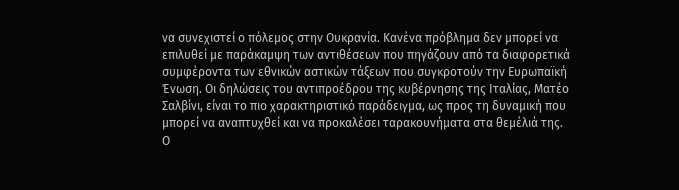να συνεχιστεί ο πόλεμος στην Ουκρανία. Κανένα πρόβλημα δεν μπορεί να επιλυθεί με παράκαμψη των αντιθέσεων που πηγάζουν από τα διαφορετικά συμφέροντα των εθνικών αστικών τάξεων που συγκροτούν την Ευρωπαϊκή Ένωση. Οι δηλώσεις του αντιπροέδρου της κυβέρνησης της Ιταλίας, Ματέο Σαλβίνι, είναι το πιο χαρακτηριστικό παράδειγμα, ως προς τη δυναμική που μπορεί να αναπτυχθεί και να προκαλέσει ταρακουνήματα στα θεμέλιά της. Ο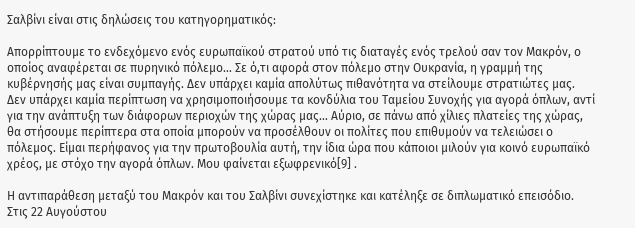Σαλβίνι είναι στις δηλώσεις του κατηγορηματικός:

Απορρίπτουμε το ενδεχόμενο ενός ευρωπαϊκού στρατού υπό τις διαταγές ενός τρελού σαν τον Μακρόν, ο οποίος αναφέρεται σε πυρηνικό πόλεμο… Σε ό,τι αφορά στον πόλεμο στην Ουκρανία, η γραμμή της κυβέρνησής μας είναι συμπαγής. Δεν υπάρχει καμία απολύτως πιθανότητα να στείλουμε στρατιώτες μας. Δεν υπάρχει καμία περίπτωση να χρησιμοποιήσουμε τα κονδύλια του Ταμείου Συνοχής για αγορά όπλων, αντί για την ανάπτυξη των διάφορων περιοχών της χώρας μας… Αύριο, σε πάνω από χίλιες πλατείες της χώρας, θα στήσουμε περίπτερα στα οποία μπορούν να προσέλθουν οι πολίτες που επιθυμούν να τελειώσει ο πόλεμος. Είμαι περήφανος για την πρωτοβουλία αυτή, την ίδια ώρα που κάποιοι μιλούν για κοινό ευρωπαϊκό χρέος, με στόχο την αγορά όπλων. Μου φαίνεται εξωφρενικό[9] .

Η αντιπαράθεση μεταξύ του Μακρόν και του Σαλβίνι συνεχίστηκε και κατέληξε σε διπλωματικό επεισόδιο. Στις 22 Αυγούστου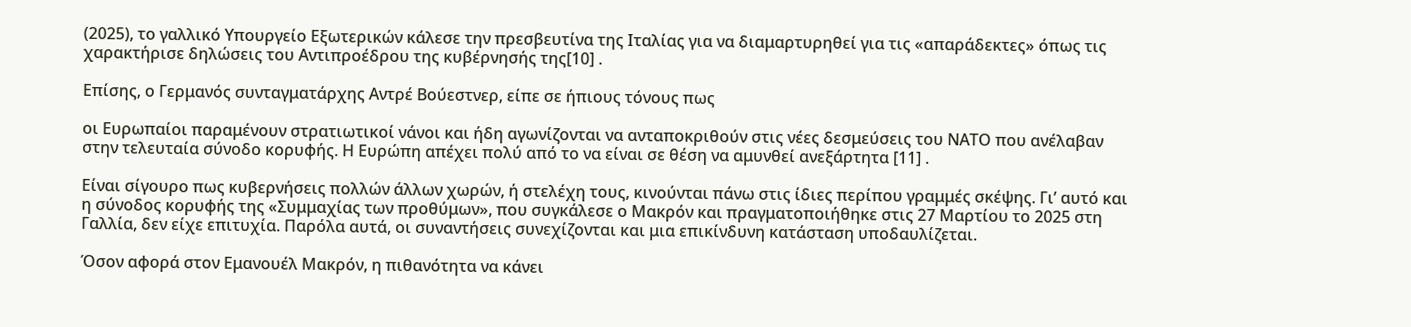(2025), το γαλλικό Υπουργείο Εξωτερικών κάλεσε την πρεσβευτίνα της Ιταλίας για να διαμαρτυρηθεί για τις «απαράδεκτες» όπως τις χαρακτήρισε δηλώσεις του Αντιπροέδρου της κυβέρνησής της[10] .

Επίσης, ο Γερμανός συνταγματάρχης Αντρέ Βούεστνερ, είπε σε ήπιους τόνους πως

οι Ευρωπαίοι παραμένουν στρατιωτικοί νάνοι και ήδη αγωνίζονται να ανταποκριθούν στις νέες δεσμεύσεις του ΝΑΤΟ που ανέλαβαν στην τελευταία σύνοδο κορυφής. Η Ευρώπη απέχει πολύ από το να είναι σε θέση να αμυνθεί ανεξάρτητα [11] .

Είναι σίγουρο πως κυβερνήσεις πολλών άλλων χωρών, ή στελέχη τους, κινούνται πάνω στις ίδιες περίπου γραμμές σκέψης. Γι’ αυτό και η σύνοδος κορυφής της «Συμμαχίας των προθύμων», που συγκάλεσε ο Μακρόν και πραγματοποιήθηκε στις 27 Μαρτίου το 2025 στη Γαλλία, δεν είχε επιτυχία. Παρόλα αυτά, οι συναντήσεις συνεχίζονται και μια επικίνδυνη κατάσταση υποδαυλίζεται.

Όσον αφορά στον Εμανουέλ Μακρόν, η πιθανότητα να κάνει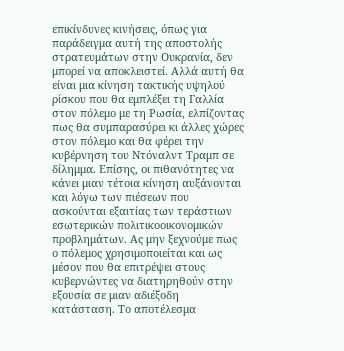επικίνδυνες κινήσεις, όπως για παράδειγμα αυτή της αποστολής στρατευμάτων στην Ουκρανία, δεν μπορεί να αποκλειστεί. Αλλά αυτή θα είναι μια κίνηση τακτικής υψηλού ρίσκου που θα εμπλέξει τη Γαλλία στον πόλεμο με τη Ρωσία, ελπίζοντας πως θα συμπαρασύρει κι άλλες χώρες στον πόλεμο και θα φέρει την κυβέρνηση του Ντόναλντ Τραμπ σε δίλημμα. Επίσης, οι πιθανότητες να κάνει μιαν τέτοια κίνηση αυξάνονται και λόγω των πιέσεων που ασκούνται εξαιτίας των τεράστιων εσωτερικών πολιτικοοικονομικών προβλημάτων. Ας μην ξεχνούμε πως ο πόλεμος χρησιμοποιείται και ως μέσον που θα επιτρέψει στους κυβερνώντες να διατηρηθούν στην εξουσία σε μιαν αδιέξοδη κατάσταση. Το αποτέλεσμα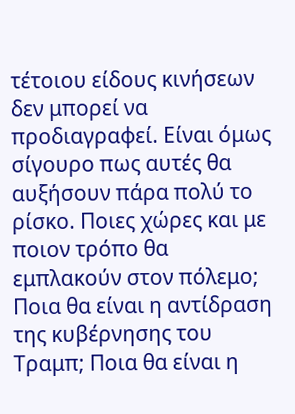τέτοιου είδους κινήσεων δεν μπορεί να προδιαγραφεί. Είναι όμως σίγουρο πως αυτές θα αυξήσουν πάρα πολύ το ρίσκο. Ποιες χώρες και με ποιον τρόπο θα εμπλακούν στον πόλεμο; Ποια θα είναι η αντίδραση της κυβέρνησης του Τραμπ; Ποια θα είναι η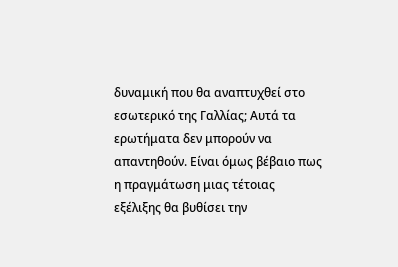δυναμική που θα αναπτυχθεί στο εσωτερικό της Γαλλίας; Αυτά τα ερωτήματα δεν μπορούν να απαντηθούν. Είναι όμως βέβαιο πως η πραγμάτωση μιας τέτοιας εξέλιξης θα βυθίσει την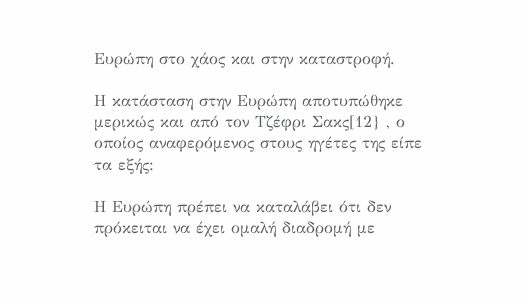Ευρώπη στο χάος και στην καταστροφή.

Η κατάσταση στην Ευρώπη αποτυπώθηκε μερικώς και από τον Τζέφρι Σακς[12} , ο οποίος αναφερόμενος στους ηγέτες της είπε τα εξής:

Η Ευρώπη πρέπει να καταλάβει ότι δεν πρόκειται να έχει ομαλή διαδρομή με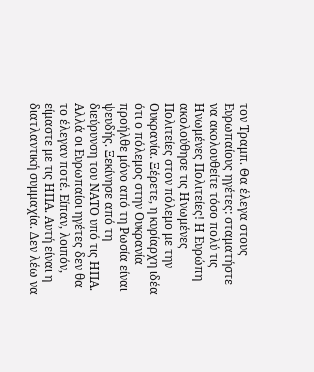τον Τραμπ. Θα έλεγα στους Ευρωπαίους ηγέτες: σταματήστε να ακολουθείτε τόσο πολύ τις Ηνωμένες Πολιτείες! Η Ευρώπη ακολούθησε τις Ηνωμένες Πολιτείες στον πόλεμο με την Ουκρανία. Ξέρετε, η κυρίαρχη ιδέα ότι ο πόλεμος στην Ουκρανία προήλθε μόνο από τη Ρωσία είναι ψευδής. Ξεκίνησε από τη διεύρυνση του ΝΑΤΟ υπό τις ΗΠΑ. Αλλά οι Ευρωπαίοι ηγέτες δεν θα το έλεγαν ποτέ. Είπαν, λοιπόν, είμαστε με τις ΗΠΑ. Αυτή είναι η διατλαντική συμμαχία. Δεν λέω να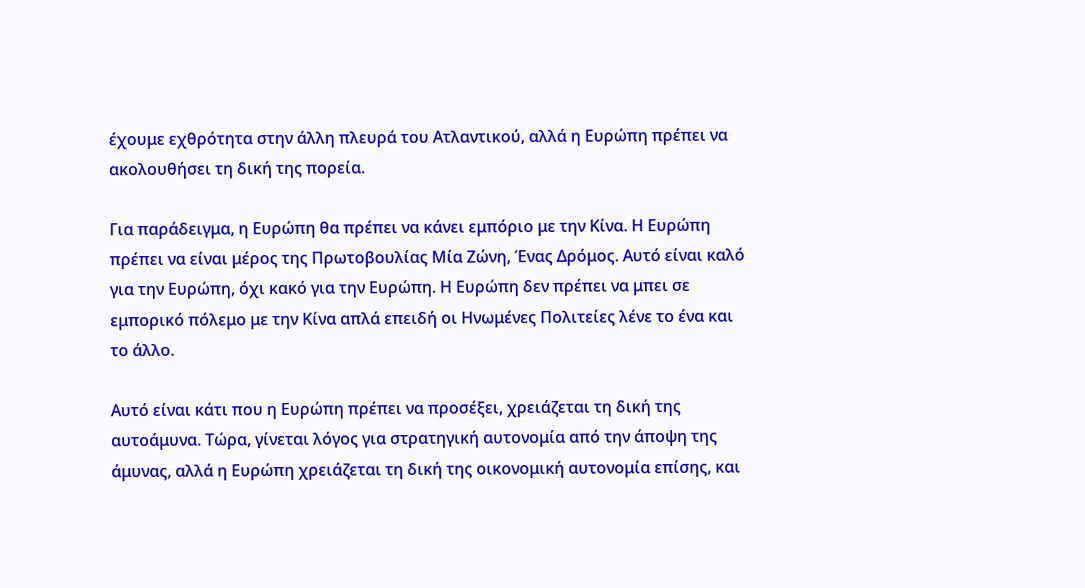έχουμε εχθρότητα στην άλλη πλευρά του Ατλαντικού, αλλά η Ευρώπη πρέπει να ακολουθήσει τη δική της πορεία.

Για παράδειγμα, η Ευρώπη θα πρέπει να κάνει εμπόριο με την Κίνα. Η Ευρώπη πρέπει να είναι μέρος της Πρωτοβουλίας Μία Ζώνη, Ένας Δρόμος. Αυτό είναι καλό για την Ευρώπη, όχι κακό για την Ευρώπη. Η Ευρώπη δεν πρέπει να μπει σε εμπορικό πόλεμο με την Κίνα απλά επειδή οι Ηνωμένες Πολιτείες λένε το ένα και το άλλο.

Αυτό είναι κάτι που η Ευρώπη πρέπει να προσέξει, χρειάζεται τη δική της αυτοάμυνα. Τώρα, γίνεται λόγος για στρατηγική αυτονομία από την άποψη της άμυνας, αλλά η Ευρώπη χρειάζεται τη δική της οικονομική αυτονομία επίσης, και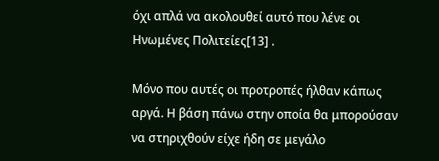όχι απλά να ακολουθεί αυτό που λένε οι Ηνωμένες Πολιτείες[13] .

Μόνο που αυτές οι προτροπές ήλθαν κάπως αργά. Η βάση πάνω στην οποία θα μπορούσαν να στηριχθούν είχε ήδη σε μεγάλο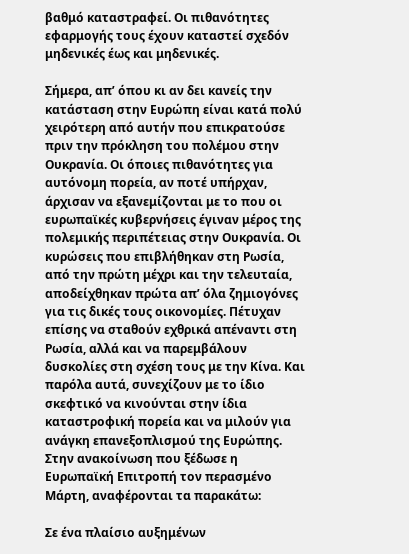βαθμό καταστραφεί. Οι πιθανότητες εφαρμογής τους έχουν καταστεί σχεδόν μηδενικές έως και μηδενικές.

Σήμερα, απ’ όπου κι αν δει κανείς την κατάσταση στην Ευρώπη είναι κατά πολύ χειρότερη από αυτήν που επικρατούσε πριν την πρόκληση του πολέμου στην Ουκρανία. Οι όποιες πιθανότητες για αυτόνομη πορεία, αν ποτέ υπήρχαν, άρχισαν να εξανεμίζονται με το που οι ευρωπαϊκές κυβερνήσεις έγιναν μέρος της πολεμικής περιπέτειας στην Ουκρανία. Οι κυρώσεις που επιβλήθηκαν στη Ρωσία, από την πρώτη μέχρι και την τελευταία, αποδείχθηκαν πρώτα απ’ όλα ζημιογόνες για τις δικές τους οικονομίες. Πέτυχαν επίσης να σταθούν εχθρικά απέναντι στη Ρωσία, αλλά και να παρεμβάλουν δυσκολίες στη σχέση τους με την Κίνα. Και παρόλα αυτά, συνεχίζουν με το ίδιο σκεφτικό να κινούνται στην ίδια καταστροφική πορεία και να μιλούν για ανάγκη επανεξοπλισμού της Ευρώπης. Στην ανακοίνωση που ξέδωσε η Ευρωπαϊκή Επιτροπή τον περασμένο Μάρτη, αναφέρονται τα παρακάτω:

Σε ένα πλαίσιο αυξημένων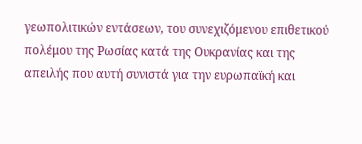γεωπολιτικών εντάσεων, του συνεχιζόμενου επιθετικού πολέμου της Ρωσίας κατά της Ουκρανίας και της απειλής που αυτή συνιστά για την ευρωπαϊκή και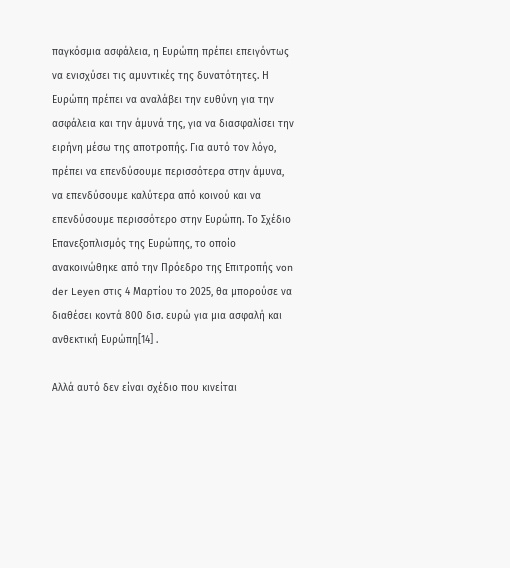παγκόσμια ασφάλεια, η Ευρώπη πρέπει επειγόντως να ενισχύσει τις αμυντικές της δυνατότητες. Η Ευρώπη πρέπει να αναλάβει την ευθύνη για την ασφάλεια και την άμυνά της, για να διασφαλίσει την ειρήνη μέσω της αποτροπής. Για αυτό τον λόγο, πρέπει να επενδύσουμε περισσότερα στην άμυνα, να επενδύσουμε καλύτερα από κοινού και να επενδύσουμε περισσότερο στην Ευρώπη. Το Σχέδιο Επανεξοπλισμός της Ευρώπης, το οποίο ανακοινώθηκε από την Πρόεδρο της Επιτροπής von der Leyen στις 4 Μαρτίου το 2025, θα μπορούσε να διαθέσει κοντά 800 δισ. ευρώ για μια ασφαλή και ανθεκτική Ευρώπη[14] .

Αλλά αυτό δεν είναι σχέδιο που κινείται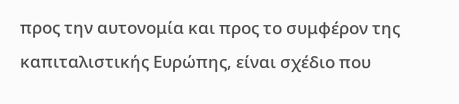προς την αυτονομία και προς το συμφέρον της καπιταλιστικής Ευρώπης, είναι σχέδιο που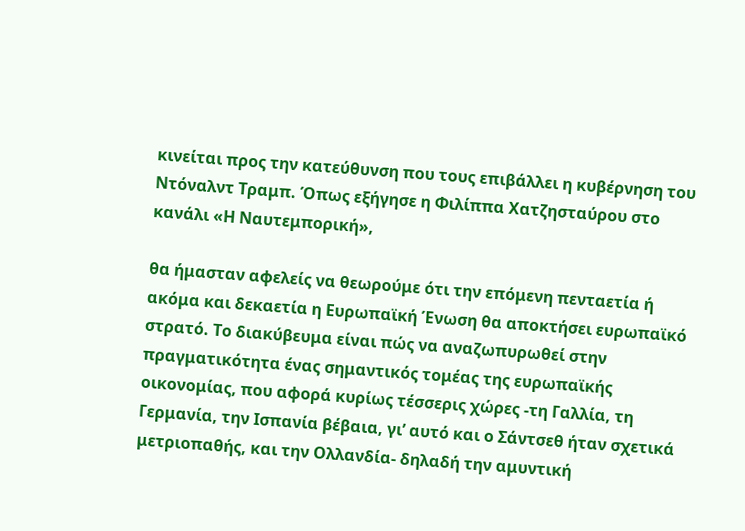κινείται προς την κατεύθυνση που τους επιβάλλει η κυβέρνηση του Ντόναλντ Τραμπ. Όπως εξήγησε η Φιλίππα Χατζησταύρου στο κανάλι «Η Ναυτεμπορική»,

θα ήμασταν αφελείς να θεωρούμε ότι την επόμενη πενταετία ή ακόμα και δεκαετία η Ευρωπαϊκή Ένωση θα αποκτήσει ευρωπαϊκό στρατό. Το διακύβευμα είναι πώς να αναζωπυρωθεί στην πραγματικότητα ένας σημαντικός τομέας της ευρωπαϊκής οικονομίας, που αφορά κυρίως τέσσερις χώρες -τη Γαλλία, τη Γερμανία, την Ισπανία βέβαια, γι’ αυτό και ο Σάντσεθ ήταν σχετικά μετριοπαθής, και την Ολλανδία- δηλαδή την αμυντική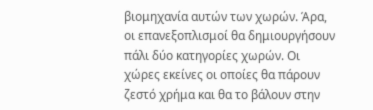βιομηχανία αυτών των χωρών. Άρα, οι επανεξοπλισμοί θα δημιουργήσουν πάλι δύο κατηγορίες χωρών. Οι χώρες εκείνες οι οποίες θα πάρουν ζεστό χρήμα και θα το βάλουν στην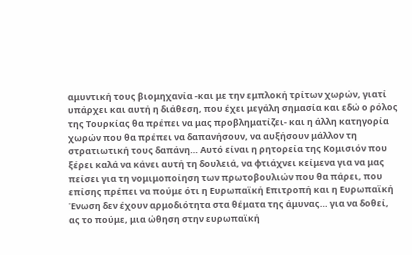αμυντική τους βιομηχανία -και με την εμπλοκή τρίτων χωρών, γιατί υπάρχει και αυτή η διάθεση, που έχει μεγάλη σημασία και εδώ ο ρόλος της Τουρκίας θα πρέπει να μας προβληματίζει- και η άλλη κατηγορία χωρών που θα πρέπει να δαπανήσουν, να αυξήσουν μάλλον τη στρατιωτική τους δαπάνη… Αυτό είναι η ρητορεία της Κομισιόν που ξέρει καλά να κάνει αυτή τη δουλειά, να φτιάχνει κείμενα για να μας πείσει για τη νομιμοποίηση των πρωτοβουλιών που θα πάρει, που επίσης πρέπει να πούμε ότι η Ευρωπαϊκή Επιτροπή και η Ευρωπαϊκή Ένωση δεν έχουν αρμοδιότητα στα θέματα της άμυνας… για να δοθεί, ας το πούμε, μια ώθηση στην ευρωπαϊκή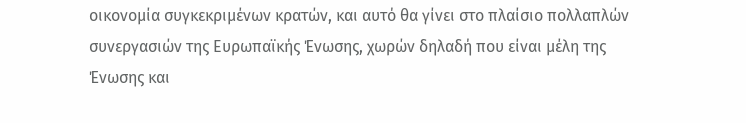οικονομία συγκεκριμένων κρατών, και αυτό θα γίνει στο πλαίσιο πολλαπλών συνεργασιών της Ευρωπαϊκής Ένωσης, χωρών δηλαδή που είναι μέλη της Ένωσης και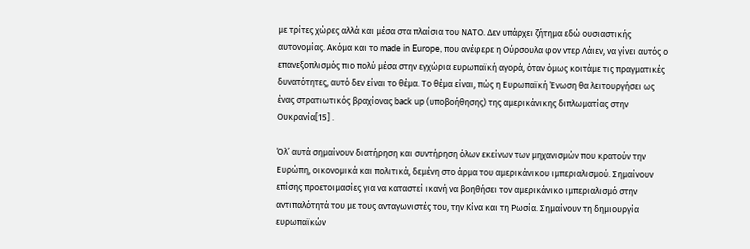με τρίτες χώρες αλλά και μέσα στα πλαίσια του ΝΑΤΟ. Δεν υπάρχει ζήτημα εδώ ουσιαστικής αυτονομίας. Ακόμα και το made in Europe, που ανέφερε η Ούρσουλα φον ντερ Λάιεν, να γίνει αυτός ο επανεξοπλισμός πιο πολύ μέσα στην εγχώρια ευρωπαϊκή αγορά, όταν όμως κοιτάμε τις πραγματικές δυνατότητες, αυτό δεν είναι το θέμα. Το θέμα είναι, πώς η Ευρωπαϊκή Ένωση θα λειτουργήσει ως ένας στρατιωτικός βραχίονας back up (υποβοήθησης) της αμερικάνικης διπλωματίας στην Ουκρανία[15] .

Όλ’ αυτά σημαίνουν διατήρηση και συντήρηση όλων εκείνων των μηχανισμών που κρατούν την Ευρώπη, οικονομικά και πολιτικά, δεμένη στο άρμα του αμερικάνικου ιμπεριαλισμού. Σημαίνουν επίσης προετοιμασίες για να καταστεί ικανή να βοηθήσει τον αμερικάνικο ιμπεριαλισμό στην αντιπαλότητά του με τους ανταγωνιστές του, την Κίνα και τη Ρωσία. Σημαίνουν τη δημιουργία ευρωπαϊκών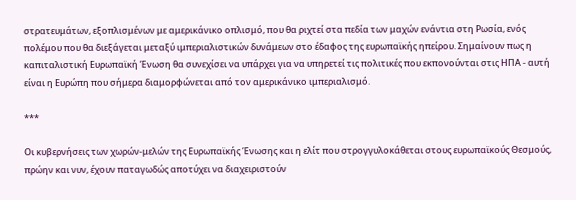στρατευμάτων, εξοπλισμένων με αμερικάνικο οπλισμό, που θα ριχτεί στα πεδία των μαχών ενάντια στη Ρωσία, ενός πολέμου που θα διεξάγεται μεταξύ ιμπεριαλιστικών δυνάμεων στο έδαφος της ευρωπαϊκής ηπείρου. Σημαίνουν πως η καπιταλιστική Ευρωπαϊκή Ένωση θα συνεχίσει να υπάρχει για να υπηρετεί τις πολιτικές που εκπονούνται στις ΗΠΑ - αυτή είναι η Ευρώπη που σήμερα διαμορφώνεται από τον αμερικάνικο ιμπεριαλισμό.

***

Οι κυβερνήσεις των χωρών-μελών της Ευρωπαϊκής Ένωσης και η ελίτ που στρογγυλοκάθεται στους ευρωπαϊκούς Θεσμούς, πρώην και νυν, έχουν παταγωδώς αποτύχει να διαχειριστούν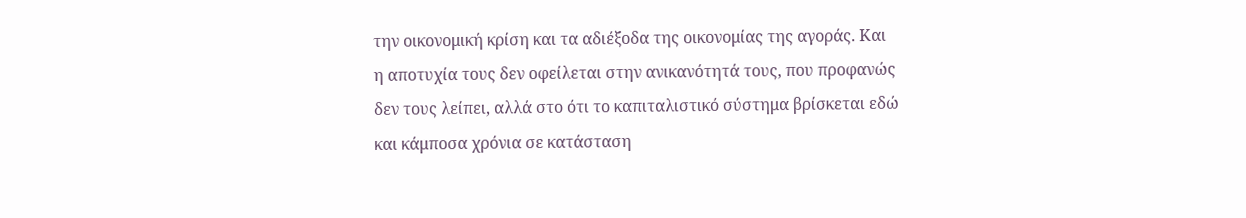την οικονομική κρίση και τα αδιέξοδα της οικονομίας της αγοράς. Και η αποτυχία τους δεν οφείλεται στην ανικανότητά τους, που προφανώς δεν τους λείπει, αλλά στο ότι το καπιταλιστικό σύστημα βρίσκεται εδώ και κάμποσα χρόνια σε κατάσταση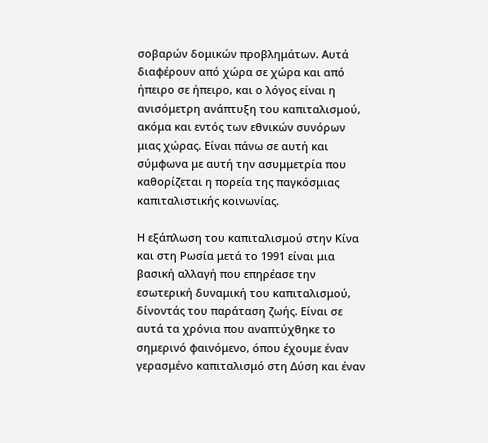σοβαρών δομικών προβλημάτων. Αυτά διαφέρουν από χώρα σε χώρα και από ήπειρο σε ήπειρο, και ο λόγος είναι η ανισόμετρη ανάπτυξη του καπιταλισμού, ακόμα και εντός των εθνικών συνόρων μιας χώρας. Είναι πάνω σε αυτή και σύμφωνα με αυτή την ασυμμετρία που καθορίζεται η πορεία της παγκόσμιας καπιταλιστικής κοινωνίας.

Η εξάπλωση του καπιταλισμού στην Κίνα και στη Ρωσία μετά το 1991 είναι μια βασική αλλαγή που επηρέασε την εσωτερική δυναμική του καπιταλισμού, δίνοντάς του παράταση ζωής. Είναι σε αυτά τα χρόνια που αναπτύχθηκε το σημερινό φαινόμενο, όπου έχουμε έναν γερασμένο καπιταλισμό στη Δύση και έναν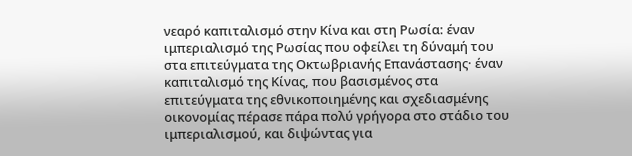νεαρό καπιταλισμό στην Κίνα και στη Ρωσία: έναν ιμπεριαλισμό της Ρωσίας που οφείλει τη δύναμή του στα επιτεύγματα της Οκτωβριανής Επανάστασης· έναν καπιταλισμό της Κίνας, που βασισμένος στα επιτεύγματα της εθνικοποιημένης και σχεδιασμένης οικονομίας πέρασε πάρα πολύ γρήγορα στο στάδιο του ιμπεριαλισμού, και διψώντας για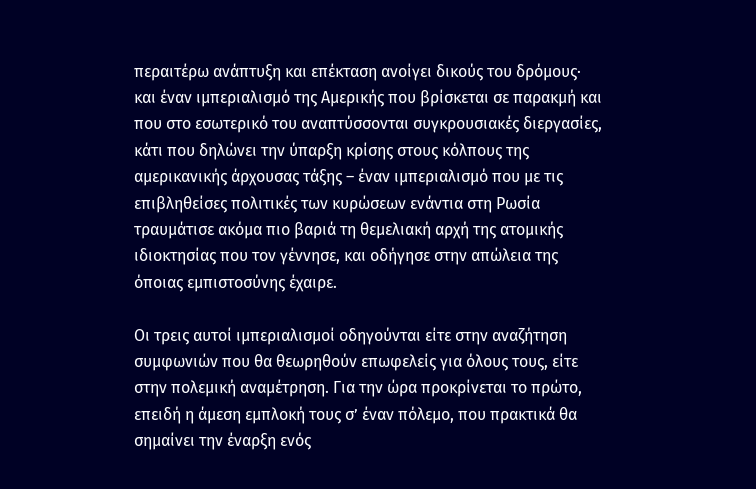περαιτέρω ανάπτυξη και επέκταση ανοίγει δικούς του δρόμους· και έναν ιμπεριαλισμό της Αμερικής που βρίσκεται σε παρακμή και που στο εσωτερικό του αναπτύσσονται συγκρουσιακές διεργασίες, κάτι που δηλώνει την ύπαρξη κρίσης στους κόλπους της αμερικανικής άρχουσας τάξης – έναν ιμπεριαλισμό που με τις επιβληθείσες πολιτικές των κυρώσεων ενάντια στη Ρωσία τραυμάτισε ακόμα πιο βαριά τη θεμελιακή αρχή της ατομικής ιδιοκτησίας που τον γέννησε, και οδήγησε στην απώλεια της όποιας εμπιστοσύνης έχαιρε.

Οι τρεις αυτοί ιμπεριαλισμοί οδηγούνται είτε στην αναζήτηση συμφωνιών που θα θεωρηθούν επωφελείς για όλους τους, είτε στην πολεμική αναμέτρηση. Για την ώρα προκρίνεται το πρώτο, επειδή η άμεση εμπλοκή τους σ’ έναν πόλεμο, που πρακτικά θα σημαίνει την έναρξη ενός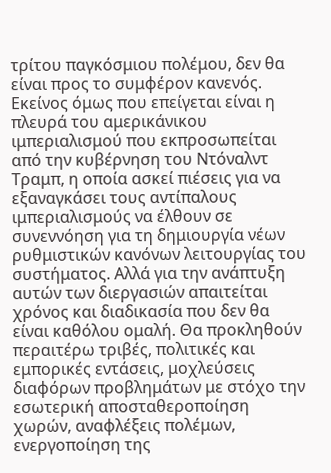τρίτου παγκόσμιου πολέμου, δεν θα είναι προς το συμφέρον κανενός. Εκείνος όμως που επείγεται είναι η πλευρά του αμερικάνικου ιμπεριαλισμού που εκπροσωπείται από την κυβέρνηση του Ντόναλντ Τραμπ, η οποία ασκεί πιέσεις για να εξαναγκάσει τους αντίπαλους ιμπεριαλισμούς να έλθουν σε συνεννόηση για τη δημιουργία νέων ρυθμιστικών κανόνων λειτουργίας του συστήματος. Αλλά για την ανάπτυξη αυτών των διεργασιών απαιτείται χρόνος και διαδικασία που δεν θα είναι καθόλου ομαλή. Θα προκληθούν περαιτέρω τριβές, πολιτικές και εμπορικές εντάσεις, μοχλεύσεις διαφόρων προβλημάτων με στόχο την εσωτερική αποσταθεροποίηση χωρών, αναφλέξεις πολέμων, ενεργοποίηση της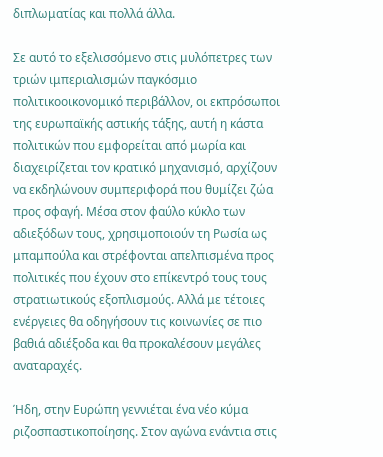διπλωματίας και πολλά άλλα.

Σε αυτό το εξελισσόμενο στις μυλόπετρες των τριών ιμπεριαλισμών παγκόσμιο πολιτικοοικονομικό περιβάλλον, οι εκπρόσωποι της ευρωπαϊκής αστικής τάξης, αυτή η κάστα πολιτικών που εμφορείται από μωρία και διαχειρίζεται τον κρατικό μηχανισμό, αρχίζουν να εκδηλώνουν συμπεριφορά που θυμίζει ζώα προς σφαγή. Μέσα στον φαύλο κύκλο των αδιεξόδων τους, χρησιμοποιούν τη Ρωσία ως μπαμπούλα και στρέφονται απελπισμένα προς πολιτικές που έχουν στο επίκεντρό τους τους στρατιωτικούς εξοπλισμούς. Αλλά με τέτοιες ενέργειες θα οδηγήσουν τις κοινωνίες σε πιο βαθιά αδιέξοδα και θα προκαλέσουν μεγάλες αναταραχές.

Ήδη, στην Ευρώπη γεννιέται ένα νέο κύμα ριζοσπαστικοποίησης. Στον αγώνα ενάντια στις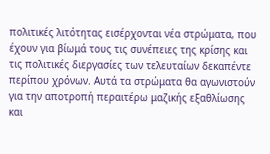πολιτικές λιτότητας εισέρχονται νέα στρώματα, που έχουν για βίωμά τους τις συνέπειες της κρίσης και τις πολιτικές διεργασίες των τελευταίων δεκαπέντε περίπου χρόνων. Αυτά τα στρώματα θα αγωνιστούν για την αποτροπή περαιτέρω μαζικής εξαθλίωσης και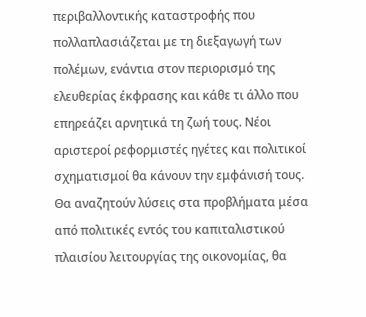περιβαλλοντικής καταστροφής που πολλαπλασιάζεται με τη διεξαγωγή των πολέμων, ενάντια στον περιορισμό της ελευθερίας έκφρασης και κάθε τι άλλο που επηρεάζει αρνητικά τη ζωή τους. Νέοι αριστεροί ρεφορμιστές ηγέτες και πολιτικοί σχηματισμοί θα κάνουν την εμφάνισή τους. Θα αναζητούν λύσεις στα προβλήματα μέσα από πολιτικές εντός του καπιταλιστικού πλαισίου λειτουργίας της οικονομίας, θα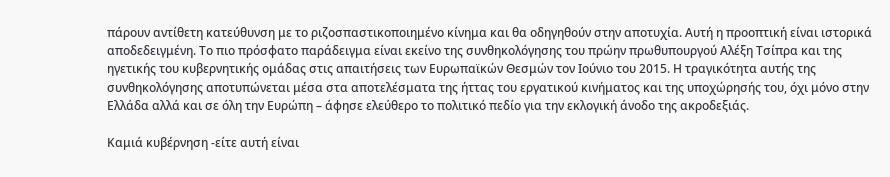πάρουν αντίθετη κατεύθυνση με το ριζοσπαστικοποιημένο κίνημα και θα οδηγηθούν στην αποτυχία. Αυτή η προοπτική είναι ιστορικά αποδεδειγμένη. Το πιο πρόσφατο παράδειγμα είναι εκείνο της συνθηκολόγησης του πρώην πρωθυπουργού Αλέξη Τσίπρα και της ηγετικής του κυβερνητικής ομάδας στις απαιτήσεις των Ευρωπαϊκών Θεσμών τον Ιούνιο του 2015. Η τραγικότητα αυτής της συνθηκολόγησης αποτυπώνεται μέσα στα αποτελέσματα της ήττας του εργατικού κινήματος και της υποχώρησής του, όχι μόνο στην Ελλάδα αλλά και σε όλη την Ευρώπη – άφησε ελεύθερο το πολιτικό πεδίο για την εκλογική άνοδο της ακροδεξιάς.

Καμιά κυβέρνηση -είτε αυτή είναι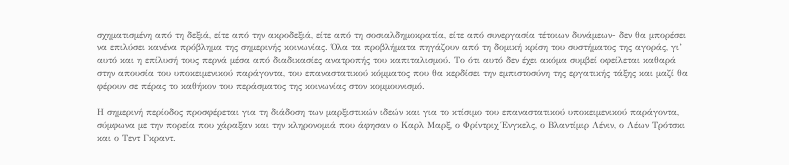σχηματισμένη από τη δεξιά, είτε από την ακροδεξιά, είτε από τη σοσιαλδημοκρατία, είτε από συνεργασία τέτοιων δυνάμεων- δεν θα μπορέσει να επιλύσει κανένα πρόβλημα της σημερινής κοινωνίας. Όλα τα προβλήματα πηγάζουν από τη δομική κρίση του συστήματος της αγοράς, γι’ αυτό και η επίλυσή τους περνά μέσα από διαδικασίες ανατροπής του καπιταλισμού. Το ότι αυτό δεν έχει ακόμα συμβεί οφείλεται καθαρά στην απουσία του υποκειμενικού παράγοντα, του επαναστατικού κόμματος που θα κερδίσει την εμπιστοσύνη της εργατικής τάξης και μαζί θα φέρουν σε πέρας το καθήκον του περάσματος της κοινωνίας στον κομμουνισμό.

Η σημερινή περίοδος προσφέρεται για τη διάδοση των μαρξιστικών ιδεών και για το κτίσιμο του επαναστατικού υποκειμενικού παράγοντα, σύμφωνα με την πορεία που χάραξαν και την κληρονομιά που άφησαν ο Καρλ Μαρξ, ο Φρίντριχ Ένγκελς, ο Βλαντίμιρ Λένιν, ο Λέων Τρότσκι και ο Τεντ Γκραντ.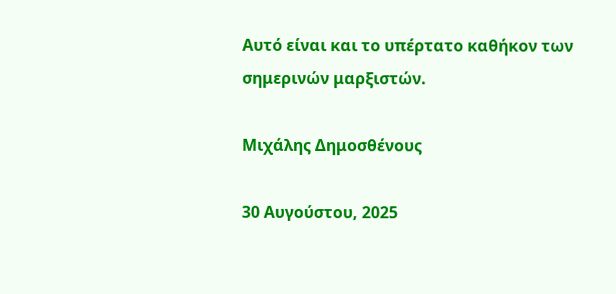Αυτό είναι και το υπέρτατο καθήκον των σημερινών μαρξιστών.

Μιχάλης Δημοσθένους

30 Αυγούστου, 2025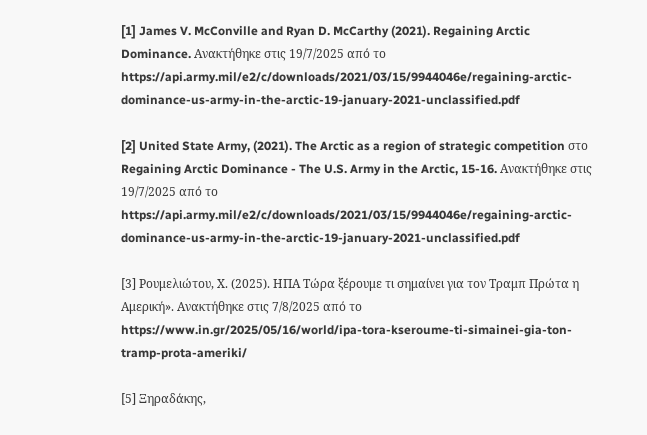[1] James V. McConville and Ryan D. McCarthy (2021). Regaining Arctic Dominance. Ανακτήθηκε στις 19/7/2025 από το https://api.army.mil/e2/c/downloads/2021/03/15/9944046e/regaining-arctic-dominance-us-army-in-the-arctic-19-january-2021-unclassified.pdf

[2] United State Army, (2021). The Arctic as a region of strategic competition στο Regaining Arctic Dominance - The U.S. Army in the Arctic, 15-16. Ανακτήθηκε στις 19/7/2025 από το https://api.army.mil/e2/c/downloads/2021/03/15/9944046e/regaining-arctic-dominance-us-army-in-the-arctic-19-january-2021-unclassified.pdf

[3] Ρουμελιώτου, Χ. (2025). ΗΠΑ Τώρα ξέρουμε τι σημαίνει για τον Τραμπ Πρώτα η Αμερική». Ανακτήθηκε στις 7/8/2025 από το https://www.in.gr/2025/05/16/world/ipa-tora-kseroume-ti-simainei-gia-ton-tramp-prota-ameriki/

[5] Ξηραδάκης,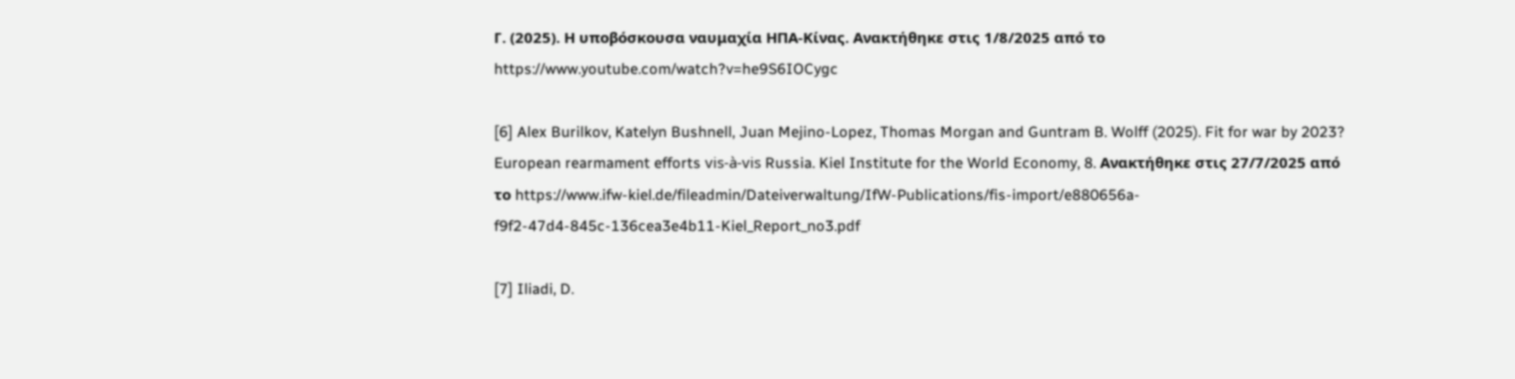Γ. (2025). Η υποβόσκουσα ναυμαχία ΗΠΑ-Κίνας. Ανακτήθηκε στις 1/8/2025 από το https://www.youtube.com/watch?v=he9S6IOCygc

[6] Alex Burilkov, Katelyn Bushnell, Juan Mejino-Lopez, Thomas Morgan and Guntram B. Wolff (2025). Fit for war by 2023? European rearmament efforts vis-à-vis Russia. Kiel Institute for the World Economy, 8. Ανακτήθηκε στις 27/7/2025 από το https://www.ifw-kiel.de/fileadmin/Dateiverwaltung/IfW-Publications/fis-import/e880656a-f9f2-47d4-845c-136cea3e4b11-Kiel_Report_no3.pdf

[7] Iliadi, D.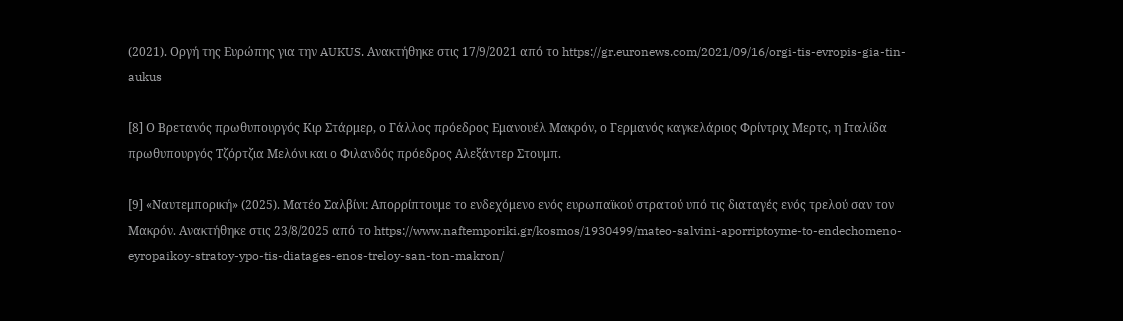(2021). Οργή της Ευρώπης για την AUKUS. Ανακτήθηκε στις 17/9/2021 από το https://gr.euronews.com/2021/09/16/orgi-tis-evropis-gia-tin-aukus

[8] Ο Βρετανός πρωθυπουργός Κιρ Στάρμερ, ο Γάλλος πρόεδρος Εμανουέλ Μακρόν, ο Γερμανός καγκελάριος Φρίντριχ Μερτς, η Ιταλίδα πρωθυπουργός Τζόρτζια Μελόνι και ο Φιλανδός πρόεδρος Αλεξάντερ Στουμπ.

[9] «Ναυτεμπορική» (2025). Ματέο Σαλβίνι: Απορρίπτουμε το ενδεχόμενο ενός ευρωπαϊκού στρατού υπό τις διαταγές ενός τρελού σαν τον Μακρόν. Ανακτήθηκε στις 23/8/2025 από το https://www.naftemporiki.gr/kosmos/1930499/mateo-salvini-aporriptoyme-to-endechomeno-eyropaikoy-stratoy-ypo-tis-diatages-enos-treloy-san-ton-makron/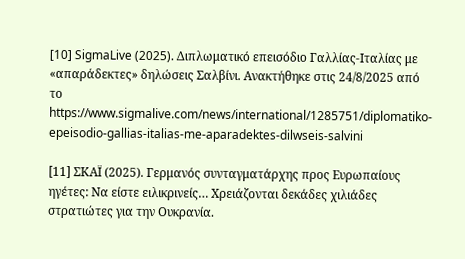[10] SigmaLive (2025). Διπλωματικό επεισόδιο Γαλλίας-Ιταλίας με «απαράδεκτες» δηλώσεις Σαλβίνι. Ανακτήθηκε στις 24/8/2025 από το https://www.sigmalive.com/news/international/1285751/diplomatiko-epeisodio-gallias-italias-me-aparadektes-dilwseis-salvini

[11] ΣΚΑΪ (2025). Γερμανός συνταγματάρχης προς Ευρωπαίους ηγέτες: Να είστε ειλικρινείς… Χρειάζονται δεκάδες χιλιάδες στρατιώτες για την Ουκρανία.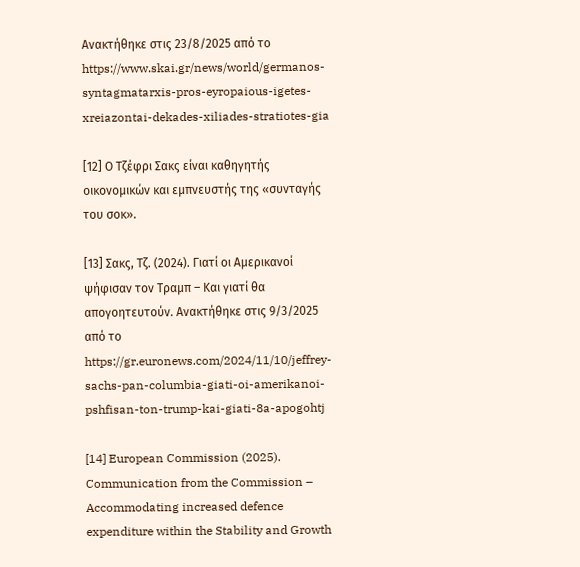Ανακτήθηκε στις 23/8/2025 από το https://www.skai.gr/news/world/germanos-syntagmatarxis-pros-eyropaious-igetes-xreiazontai-dekades-xiliades-stratiotes-gia

[12] Ο Τζέφρι Σακς είναι καθηγητής οικονομικών και εμπνευστής της «συνταγής του σοκ».

[13] Σακς, Τζ. (2024). Γιατί οι Αμερικανοί ψήφισαν τον Τραμπ – Και γιατί θα απογοητευτούν. Ανακτήθηκε στις 9/3/2025 από το https://gr.euronews.com/2024/11/10/jeffrey-sachs-pan-columbia-giati-oi-amerikanoi-pshfisan-ton-trump-kai-giati-8a-apogohtj

[14] European Commission (2025). Communication from the Commission – Accommodating increased defence expenditure within the Stability and Growth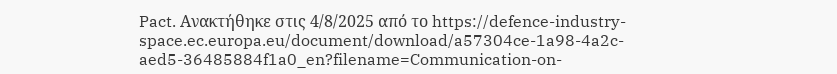Pact. Ανακτήθηκε στις 4/8/2025 από το https://defence-industry-space.ec.europa.eu/document/download/a57304ce-1a98-4a2c-aed5-36485884f1a0_en?filename=Communication-on-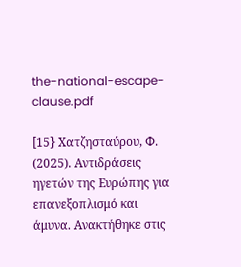the-national-escape-clause.pdf

[15} Χατζησταύρου, Φ. (2025). Αντιδράσεις ηγετών της Ευρώπης για επανεξοπλισμό και άμυνα. Ανακτήθηκε στις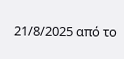21/8/2025 από το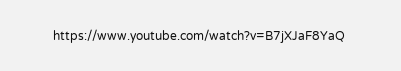https://www.youtube.com/watch?v=B7jXJaF8YaQ